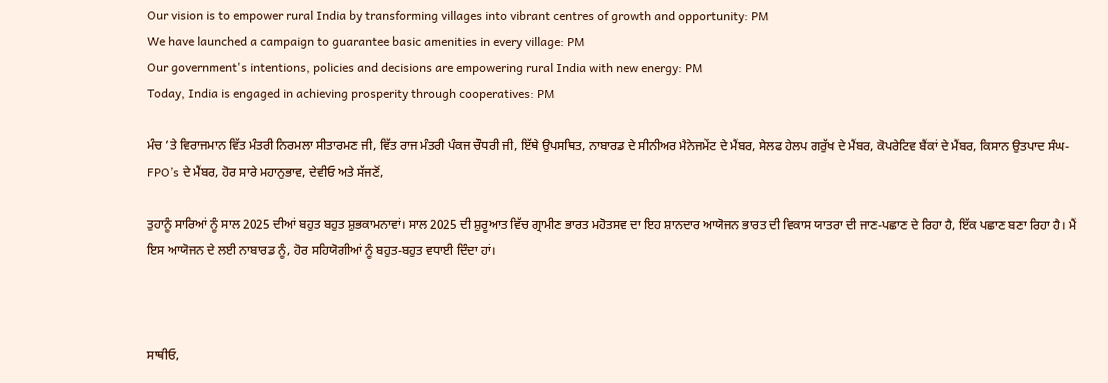Our vision is to empower rural India by transforming villages into vibrant centres of growth and opportunity: PM
We have launched a campaign to guarantee basic amenities in every village: PM
Our government's intentions, policies and decisions are empowering rural India with new energy: PM
Today, India is engaged in achieving prosperity through cooperatives: PM

ਮੰਚ ’ਤੇ ਵਿਰਾਜਮਾਨ ਵਿੱਤ ਮੰਤਰੀ ਨਿਰਮਲਾ ਸੀਤਾਰਮਣ ਜੀ, ਵਿੱਤ ਰਾਜ ਮੰਤਰੀ ਪੰਕਜ ਚੌਧਰੀ ਜੀ, ਇੱਥੇ ਉਪਸਥਿਤ, ਨਾਬਾਰਡ ਦੇ ਸੀਨੀਅਰ ਮੈਨੇਜਮੇਂਟ ਦੇ ਮੈਂਬਰ, ਸੇਲਫ ਹੇਲਪ ਗਰੁੱਖ ਦੇ ਮੈਂਬਰ, ਕੋਪਰੇਟਿਵ ਬੈਂਕਾਂ ਦੇ ਮੈਂਬਰ, ਕਿਸਾਨ ਉਤਪਾਦ ਸੰਘ- FPO’s ਦੇ ਮੈਂਬਰ, ਹੋਰ ਸਾਰੇ ਮਹਾਨੁਭਾਵ, ਦੇਵੀਓ ਅਤੇ ਸੱਜਣੋਂ,

ਤੁਹਾਨੂੰ ਸਾਰਿਆਂ ਨੂੰ ਸਾਲ 2025 ਦੀਆਂ ਬਹੁਤ ਬਹੁਤ ਸ਼ੁਭਕਾਮਨਾਵਾਂ। ਸਾਲ 2025 ਦੀ ਸ਼ੁਰੂਆਤ ਵਿੱਚ ਗ੍ਰਾਮੀਣ ਭਾਰਤ ਮਹੋਤਸਵ ਦਾ ਇਹ ਸ਼ਾਨਦਾਰ ਆਯੋਜਨ ਭਾਰਤ ਦੀ ਵਿਕਾਸ ਯਾਤਰਾ ਦੀ ਜਾਣ-ਪਛਾਣ ਦੇ ਰਿਹਾ ਹੈ, ਇੱਕ ਪਛਾਣ ਬਣਾ ਰਿਹਾ ਹੈ। ਮੈਂ ਇਸ ਆਯੋਜਨ ਦੇ ਲਈ ਨਾਬਾਰਡ ਨੂੰ, ਹੋਰ ਸਹਿਯੋਗੀਆਂ ਨੂੰ ਬਹੁਤ-ਬਹੁਤ ਵਧਾਈ ਦਿੰਦਾ ਹਾਂ।



ਸਾਥੀਓ,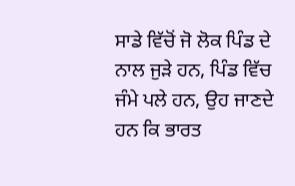ਸਾਡੇ ਵਿੱਚੋਂ ਜੋ ਲੋਕ ਪਿੰਡ ਦੇ ਨਾਲ ਜੁੜੇ ਹਨ, ਪਿੰਡ ਵਿੱਚ ਜੰਮੇ ਪਲੇ ਹਨ, ਉਹ ਜਾਣਦੇ ਹਨ ਕਿ ਭਾਰਤ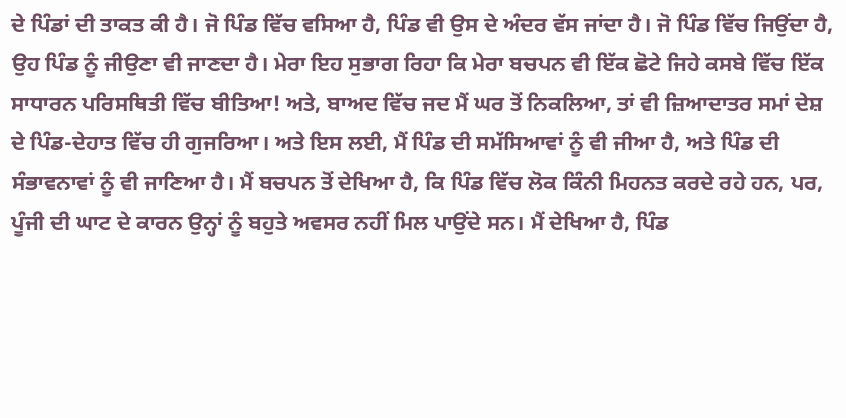ਦੇ ਪਿੰਡਾਂ ਦੀ ਤਾਕਤ ਕੀ ਹੈ। ਜੋ ਪਿੰਡ ਵਿੱਚ ਵਸਿਆ ਹੈ, ਪਿੰਡ ਵੀ ਉਸ ਦੇ ਅੰਦਰ ਵੱਸ ਜਾਂਦਾ ਹੈ। ਜੋ ਪਿੰਡ ਵਿੱਚ ਜਿਉਂਦਾ ਹੈ, ਉਹ ਪਿੰਡ ਨੂੰ ਜੀਉਣਾ ਵੀ ਜਾਣਦਾ ਹੈ। ਮੇਰਾ ਇਹ ਸੁਭਾਗ ਰਿਹਾ ਕਿ ਮੇਰਾ ਬਚਪਨ ਵੀ ਇੱਕ ਛੋਟੇ ਜਿਹੇ ਕਸਬੇ ਵਿੱਚ ਇੱਕ ਸਾਧਾਰਨ ਪਰਿਸਥਿਤੀ ਵਿੱਚ ਬੀਤਿਆ! ਅਤੇ, ਬਾਅਦ ਵਿੱਚ ਜਦ ਮੈਂ ਘਰ ਤੋਂ ਨਿਕਲਿਆ, ਤਾਂ ਵੀ ਜ਼ਿਆਦਾਤਰ ਸਮਾਂ ਦੇਸ਼ ਦੇ ਪਿੰਡ-ਦੇਹਾਤ ਵਿੱਚ ਹੀ ਗੁਜਰਿਆ। ਅਤੇ ਇਸ ਲਈ, ਮੈਂ ਪਿੰਡ ਦੀ ਸਮੱਸਿਆਵਾਂ ਨੂੰ ਵੀ ਜੀਆ ਹੈ, ਅਤੇ ਪਿੰਡ ਦੀ ਸੰਭਾਵਨਾਵਾਂ ਨੂੰ ਵੀ ਜਾਣਿਆ ਹੈ। ਮੈਂ ਬਚਪਨ ਤੋਂ ਦੇਖਿਆ ਹੈ, ਕਿ ਪਿੰਡ ਵਿੱਚ ਲੋਕ ਕਿੰਨੀ ਮਿਹਨਤ ਕਰਦੇ ਰਹੇ ਹਨ, ਪਰ, ਪੂੰਜੀ ਦੀ ਘਾਟ ਦੇ ਕਾਰਨ ਉਨ੍ਹਾਂ ਨੂੰ ਬਹੁਤੇ ਅਵਸਰ ਨਹੀਂ ਮਿਲ ਪਾਉਂਦੇ ਸਨ। ਮੈਂ ਦੇਖਿਆ ਹੈ, ਪਿੰਡ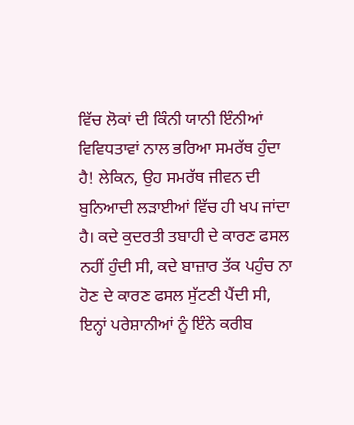ਵਿੱਚ ਲੋਕਾਂ ਦੀ ਕਿੰਨੀ ਯਾਨੀ ਇੰਨੀਆਂ ਵਿਵਿਧਤਾਵਾਂ ਨਾਲ ਭਰਿਆ ਸਮਰੱਥ ਹੁੰਦਾ ਹੈ! ਲੇਕਿਨ, ਉਹ ਸਮਰੱਥ ਜੀਵਨ ਦੀ ਬੁਨਿਆਦੀ ਲੜਾਈਆਂ ਵਿੱਚ ਹੀ ਖਪ ਜਾਂਦਾ ਹੈ। ਕਦੇ ਕੁਦਰਤੀ ਤਬਾਹੀ ਦੇ ਕਾਰਣ ਫਸਲ ਨਹੀਂ ਹੁੰਦੀ ਸੀ, ਕਦੇ ਬਾਜ਼ਾਰ ਤੱਕ ਪਹੁੰਚ ਨਾ ਹੋਣ ਦੇ ਕਾਰਣ ਫਸਲ ਸੁੱਟਣੀ ਪੈਂਦੀ ਸੀ, ਇਨ੍ਹਾਂ ਪਰੇਸ਼ਾਨੀਆਂ ਨੂੰ ਇੰਨੇ ਕਰੀਬ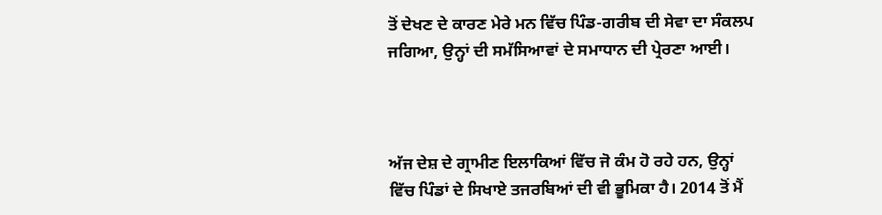ਤੋਂ ਦੇਖਣ ਦੇ ਕਾਰਣ ਮੇਰੇ ਮਨ ਵਿੱਚ ਪਿੰਡ-ਗਰੀਬ ਦੀ ਸੇਵਾ ਦਾ ਸੰਕਲਪ ਜਗਿਆ, ਉਨ੍ਹਾਂ ਦੀ ਸਮੱਸਿਆਵਾਂ ਦੇ ਸਮਾਧਾਨ ਦੀ ਪ੍ਰੇਰਣਾ ਆਈ।



ਅੱਜ ਦੇਸ਼ ਦੇ ਗ੍ਰਾਮੀਣ ਇਲਾਕਿਆਂ ਵਿੱਚ ਜੋ ਕੰਮ ਹੋ ਰਹੇ ਹਨ, ਉਨ੍ਹਾਂ ਵਿੱਚ ਪਿੰਡਾਂ ਦੇ ਸਿਖਾਏ ਤਜਰਬਿਆਂ ਦੀ ਵੀ ਭੂਮਿਕਾ ਹੈ। 2014 ਤੋਂ ਮੈਂ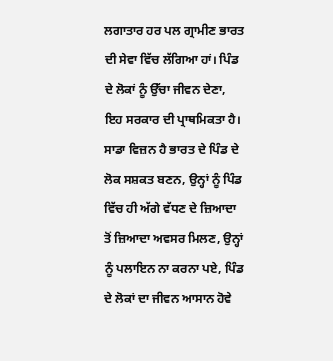ਲਗਾਤਾਰ ਹਰ ਪਲ ਗ੍ਰਾਮੀਣ ਭਾਰਤ ਦੀ ਸੇਵਾ ਵਿੱਚ ਲੱਗਿਆ ਹਾਂ। ਪਿੰਡ ਦੇ ਲੋਕਾਂ ਨੂੰ ਉੱਚਾ ਜੀਵਨ ਦੇਣਾ, ਇਹ ਸਰਕਾਰ ਦੀ ਪ੍ਰਾਥਮਿਕਤਾ ਹੈ। ਸਾਡਾ ਵਿਜ਼ਨ ਹੈ ਭਾਰਤ ਦੇ ਪਿੰਡ ਦੇ ਲੋਕ ਸਸ਼ਕਤ ਬਣਨ, ਉਨ੍ਹਾਂ ਨੂੰ ਪਿੰਡ ਵਿੱਚ ਹੀ ਅੱਗੇ ਵੱਧਣ ਦੇ ਜ਼ਿਆਦਾ ਤੋਂ ਜ਼ਿਆਦਾ ਅਵਸਰ ਮਿਲਣ, ਉਨ੍ਹਾਂ ਨੂੰ ਪਲਾਇਨ ਨਾ ਕਰਨਾ ਪਏ, ਪਿੰਡ ਦੇ ਲੋਕਾਂ ਦਾ ਜੀਵਨ ਆਸਾਨ ਹੋਵੇ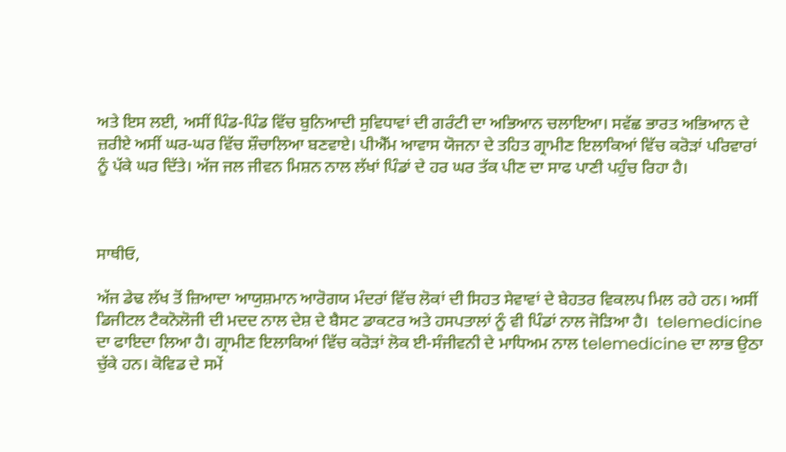ਅਤੇ ਇਸ ਲਈ, ਅਸੀਂ ਪਿੰਡ-ਪਿੰਡ ਵਿੱਚ ਬੁਨਿਆਦੀ ਸੁਵਿਧਾਵਾਂ ਦੀ ਗਰੰਟੀ ਦਾ ਅਭਿਆਨ ਚਲਾਇਆ। ਸਵੱਛ ਭਾਰਤ ਅਭਿਆਨ ਦੇ ਜ਼ਰੀਏ ਅਸੀਂ ਘਰ-ਘਰ ਵਿੱਚ ਸ਼ੌਚਾਲਿਆ ਬਣਵਾਏ। ਪੀਐੱਮ ਆਵਾਸ ਯੋਜਨਾ ਦੇ ਤਹਿਤ ਗ੍ਰਾਮੀਣ ਇਲਾਕਿਆਂ ਵਿੱਚ ਕਰੋੜਾਂ ਪਰਿਵਾਰਾਂ ਨੂੰ ਪੱਕੇ ਘਰ ਦਿੱਤੇ। ਅੱਜ ਜਲ ਜੀਵਨ ਮਿਸ਼ਨ ਨਾਲ ਲੱਖਾਂ ਪਿੰਡਾਂ ਦੇ ਹਰ ਘਰ ਤੱਕ ਪੀਣ ਦਾ ਸਾਫ ਪਾਣੀ ਪਹੁੰਚ ਰਿਹਾ ਹੈ।



ਸਾਥੀਓ,

ਅੱਜ ਡੇਢ ਲੱਖ ਤੋਂ ਜ਼ਿਆਦਾ ਆਯੁਸ਼ਮਾਨ ਆਰੋਗਯ ਮੰਦਰਾਂ ਵਿੱਚ ਲੋਕਾਂ ਦੀ ਸਿਹਤ ਸੇਵਾਵਾਂ ਦੇ ਬੇਹਤਰ ਵਿਕਲਪ ਮਿਲ ਰਹੇ ਹਨ। ਅਸੀਂ ਡਿਜੀਟਲ ਟੈਕਨੋਲੋਜੀ ਦੀ ਮਦਦ ਨਾਲ ਦੇਸ਼ ਦੇ ਬੈਸਟ ਡਾਕਟਰ ਅਤੇ ਹਸਪਤਾਲਾਂ ਨੂੰ ਵੀ ਪਿੰਡਾਂ ਨਾਲ ਜੋੜਿਆ ਹੈ।  telemedicine ਦਾ ਫਾਇਦਾ ਲਿਆ ਹੈ। ਗ੍ਰਾਮੀਣ ਇਲਾਕਿਆਂ ਵਿੱਚ ਕਰੋੜਾਂ ਲੋਕ ਈ-ਸੰਜੀਵਨੀ ਦੇ ਮਾਧਿਅਮ ਨਾਲ telemedicine ਦਾ ਲਾਭ ਉਠਾ ਚੁੱਕੇ ਹਨ। ਕੋਵਿਡ ਦੇ ਸਮੇਂ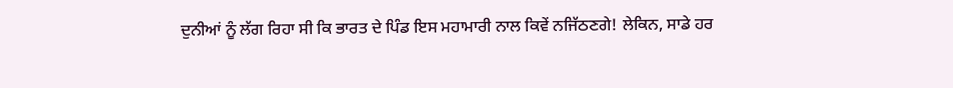ਦੁਨੀਆਂ ਨੂੰ ਲੱਗ ਰਿਹਾ ਸੀ ਕਿ ਭਾਰਤ ਦੇ ਪਿੰਡ ਇਸ ਮਹਾਮਾਰੀ ਨਾਲ ਕਿਵੇਂ ਨਜਿੱਠਣਗੇ! ਲੇਕਿਨ, ਸਾਡੇ ਹਰ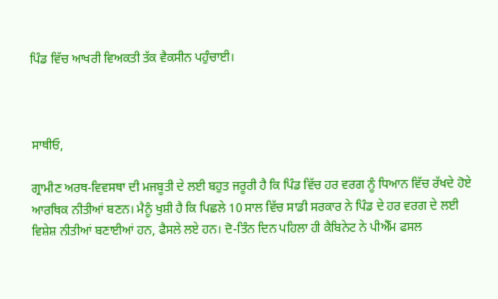ਪਿੰਡ ਵਿੱਚ ਆਖਰੀ ਵਿਅਕਤੀ ਤੱਕ ਵੈਕਸੀਨ ਪਹੁੰਚਾਈ।



ਸਾਥੀਓ,

ਗ੍ਰਾਮੀਣ ਅਰਥ-ਵਿਵਸਥਾ ਦੀ ਮਜਬੂਤੀ ਦੇ ਲਈ ਬਹੁਤ ਜਰੂਰੀ ਹੈ ਕਿ ਪਿੰਡ ਵਿੱਚ ਹਰ ਵਰਗ ਨੂੰ ਧਿਆਨ ਵਿੱਚ ਰੱਖਦੇ ਹੋਏ ਆਰਥਿਕ ਨੀਤੀਆਂ ਬਣਨ। ਮੈਨੂੰ ਖੁਸ਼ੀ ਹੈ ਕਿ ਪਿਛਲੇ 10 ਸਾਲ ਵਿੱਚ ਸਾਡੀ ਸਰਕਾਰ ਨੇ ਪਿੰਡ ਦੇ ਹਰ ਵਰਗ ਦੇ ਲਈ ਵਿਸ਼ੇਸ਼ ਨੀਤੀਆਂ ਬਣਾਈਆਂ ਹਨ, ਫੈਸਲੇ ਲਏ ਹਨ। ਦੋ-ਤਿੰਨ ਦਿਨ ਪਹਿਲਾ ਹੀ ਕੈਬਿਨੇਟ ਨੇ ਪੀਐੱਮ ਫਸਲ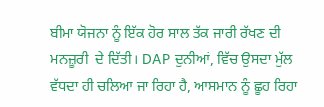ਬੀਮਾ ਯੋਜਨਾ ਨੂੰ ਇੱਕ ਹੋਰ ਸਾਲ ਤੱਕ ਜਾਰੀ ਰੱਖਣ ਦੀ ਮਨਜ਼ੂਰੀ  ਦੇ ਦਿੱਤੀ। DAP ਦੁਨੀਆਂ, ਵਿੱਚ ਉਸਦਾ ਮੁੱਲ ਵੱਧਦਾ ਹੀ ਚਲਿਆ ਜਾ ਰਿਹਾ ਹੈ, ਆਸਮਾਨ ਨੂੰ ਛੂਹ ਰਿਹਾ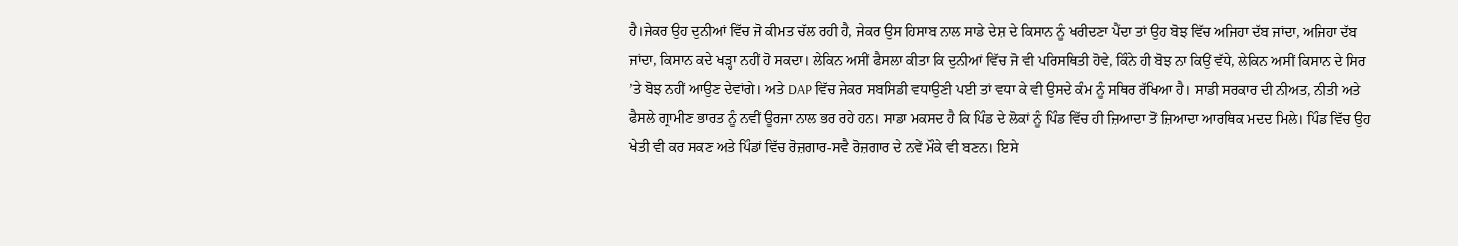ਹੈ।ਜੇਕਰ ਉਹ ਦੁਨੀਆਂ ਵਿੱਚ ਜੋ ਕੀਮਤ ਚੱਲ ਰਹੀ ਹੈ, ਜੇਕਰ ਉਸ ਹਿਸਾਬ ਨਾਲ ਸਾਡੇ ਦੇਸ਼ ਦੇ ਕਿਸਾਨ ਨੂੰ ਖਰੀਦਣਾ ਪੈਂਦਾ ਤਾਂ ਉਹ ਬੋਝ ਵਿੱਚ ਅਜਿਹਾ ਦੱਬ ਜਾਂਦਾ, ਅਜਿਹਾ ਦੱਬ ਜਾਂਦਾ, ਕਿਸਾਨ ਕਦੇ ਖੜ੍ਹਾ ਨਹੀਂ ਹੋ ਸਕਦਾ। ਲੇਕਿਨ ਅਸੀਂ ਫੈਸਲਾ ਕੀਤਾ ਕਿ ਦੁਨੀਆਂ ਵਿੱਚ ਜੋ ਵੀ ਪਰਿਸਥਿਤੀ ਹੋਵੇ, ਕਿੰਨੇ ਹੀ ਬੋਝ ਨਾ ਕਿਉਂ ਵੱਧੇ, ਲੇਕਿਨ ਅਸੀਂ ਕਿਸਾਨ ਦੇ ਸਿਰ ’ਤੇ ਬੋਝ ਨਹੀਂ ਆਉਣ ਦੇਵਾਂਗੇ। ਅਤੇ DAP ਵਿੱਚ ਜੇਕਰ ਸਬਸਿਡੀ ਵਧਾਉਣੀ ਪਈ ਤਾਂ ਵਧਾ ਕੇ ਵੀ ਉਸਦੇ ਕੰਮ ਨੂੰ ਸਥਿਰ ਰੱਖਿਆ ਹੈ। ਸਾਡੀ ਸਰਕਾਰ ਦੀ ਨੀਅਤ, ਨੀਤੀ ਅਤੇ ਫੈਸਲੇ ਗ੍ਰਾਮੀਣ ਭਾਰਤ ਨੂੰ ਨਵੀਂ ਊਰਜਾ ਨਾਲ ਭਰ ਰਹੇ ਹਨ। ਸਾਡਾ ਮਕਸਦ ਹੈ ਕਿ ਪਿੰਡ ਦੇ ਲੋਕਾਂ ਨੂੰ ਪਿੰਡ ਵਿੱਚ ਹੀ ਜ਼ਿਆਦਾ ਤੋਂ ਜ਼ਿਆਦਾ ਆਰਥਿਕ ਮਦਦ ਮਿਲੇ। ਪਿੰਡ ਵਿੱਚ ਉਹ ਖੇਤੀ ਵੀ ਕਰ ਸਕਣ ਅਤੇ ਪਿੰਡਾਂ ਵਿੱਚ ਰੋਜ਼ਗਾਰ-ਸਵੈ ਰੋਜ਼ਗਾਰ ਦੇ ਨਵੇਂ ਮੌਕੇ ਵੀ ਬਣਨ। ਇਸੇ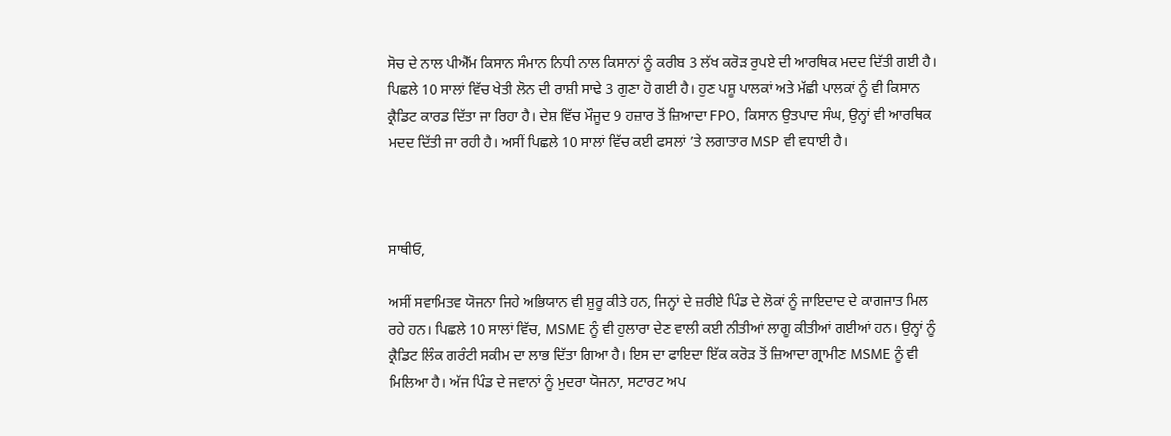ਸੋਚ ਦੇ ਨਾਲ ਪੀਐੱਮ ਕਿਸਾਨ ਸੰਮਾਨ ਨਿਧੀ ਨਾਲ ਕਿਸਾਨਾਂ ਨੂੰ ਕਰੀਬ 3 ਲੱਖ ਕਰੋੜ ਰੁਪਏ ਦੀ ਆਰਥਿਕ ਮਦਦ ਦਿੱਤੀ ਗਈ ਹੈ। ਪਿਛਲੇ 10 ਸਾਲਾਂ ਵਿੱਚ ਖੇਤੀ ਲੋਨ ਦੀ ਰਾਸ਼ੀ ਸਾਢੇ 3 ਗੁਣਾ ਹੋ ਗਈ ਹੈ। ਹੁਣ ਪਸ਼ੂ ਪਾਲਕਾਂ ਅਤੇ ਮੱਛੀ ਪਾਲਕਾਂ ਨੂੰ ਵੀ ਕਿਸਾਨ ਕ੍ਰੈਡਿਟ ਕਾਰਡ ਦਿੱਤਾ ਜਾ ਰਿਹਾ ਹੈ। ਦੇਸ਼ ਵਿੱਚ ਮੌਜੂਦ 9 ਹਜ਼ਾਰ ਤੋਂ ਜ਼ਿਆਦਾ FPO, ਕਿਸਾਨ ਉਤਪਾਦ ਸੰਘ, ਉਨ੍ਹਾਂ ਵੀ ਆਰਥਿਕ ਮਦਦ ਦਿੱਤੀ ਜਾ ਰਹੀ ਹੈ। ਅਸੀਂ ਪਿਛਲੇ 10 ਸਾਲਾਂ ਵਿੱਚ ਕਈ ਫਸਲਾਂ ’ਤੇ ਲਗਾਤਾਰ MSP ਵੀ ਵਧਾਈ ਹੈ।



ਸਾਥੀਓ,

ਅਸੀਂ ਸਵਾਮਿਤਵ ਯੋਜਨਾ ਜਿਹੇ ਅਭਿਯਾਨ ਵੀ ਸ਼ੁਰੂ ਕੀਤੇ ਹਨ, ਜਿਨ੍ਹਾਂ ਦੇ ਜ਼ਰੀਏ ਪਿੰਡ ਦੇ ਲੋਕਾਂ ਨੂੰ ਜਾਇਦਾਦ ਦੇ ਕਾਗਜਾਤ ਮਿਲ ਰਹੇ ਹਨ। ਪਿਛਲੇ 10 ਸਾਲਾਂ ਵਿੱਚ, MSME ਨੂੰ ਵੀ ਹੁਲਾਰਾ ਦੇਣ ਵਾਲੀ ਕਈ ਨੀਤੀਆਂ ਲਾਗੂ ਕੀਤੀਆਂ ਗਈਆਂ ਹਨ। ਉਨ੍ਹਾਂ ਨੂੰ ਕ੍ਰੈਡਿਟ ਲਿੰਕ ਗਰੰਟੀ ਸਕੀਮ ਦਾ ਲਾਭ ਦਿੱਤਾ ਗਿਆ ਹੈ। ਇਸ ਦਾ ਫਾਇਦਾ ਇੱਕ ਕਰੋੜ ਤੋਂ ਜ਼ਿਆਦਾ ਗ੍ਰਾਮੀਣ MSME ਨੂੰ ਵੀ ਮਿਲਿਆ ਹੈ। ਅੱਜ ਪਿੰਡ ਦੇ ਜਵਾਨਾਂ ਨੂੰ ਮੁਦਰਾ ਯੋਜਨਾ, ਸਟਾਰਟ ਅਪ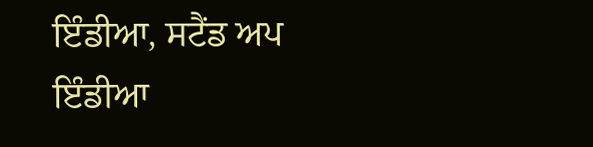ਇੰਡੀਆ, ਸਟੈਂਡ ਅਪ ਇੰਡੀਆ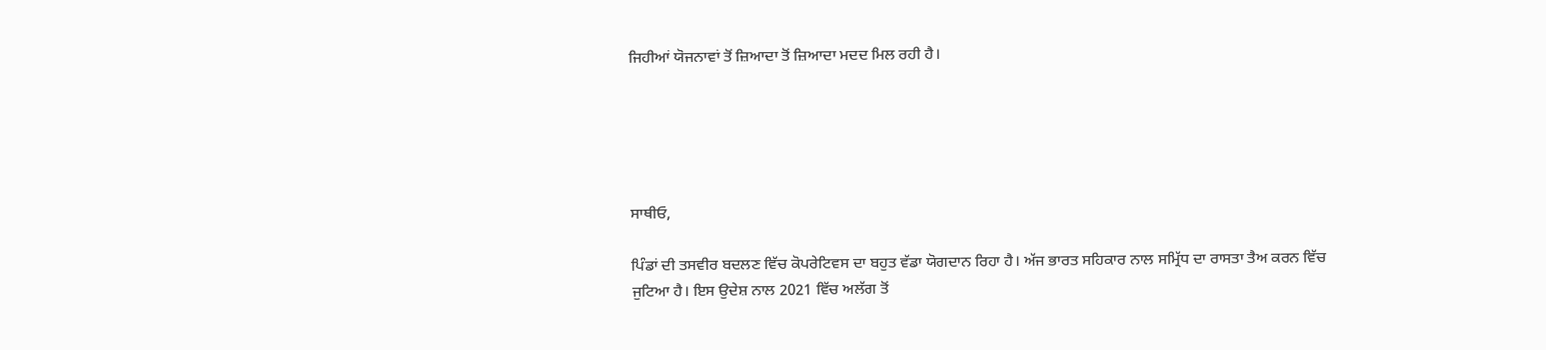ਜਿਹੀਆਂ ਯੋਜਨਾਵਾਂ ਤੋਂ ਜ਼ਿਆਦਾ ਤੋਂ ਜ਼ਿਆਦਾ ਮਦਦ ਮਿਲ ਰਹੀ ਹੈ।





ਸਾਥੀਓ,

ਪਿੰਡਾਂ ਦੀ ਤਸਵੀਰ ਬਦਲਣ ਵਿੱਚ ਕੋਪਰੇਟਿਵਸ ਦਾ ਬਹੁਤ ਵੱਡਾ ਯੋਗਦਾਨ ਰਿਹਾ ਹੈ। ਅੱਜ ਭਾਰਤ ਸਹਿਕਾਰ ਨਾਲ ਸਮ੍ਰਿੱਧ ਦਾ ਰਾਸਤਾ ਤੈਅ ਕਰਨ ਵਿੱਚ ਜੁਟਿਆ ਹੈ। ਇਸ ਉਦੇਸ਼ ਨਾਲ 2021 ਵਿੱਚ ਅਲੱਗ ਤੋਂ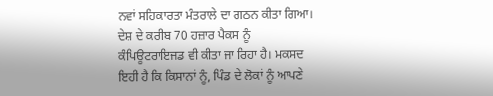ਨਵਾਂ ਸਹਿਕਾਰਤਾ ਮੰਤਰਾਲੇ ਦਾ ਗਠਨ ਕੀਤਾ ਗਿਆ। ਦੇਸ਼ ਦੇ ਕਰੀਬ 70 ਹਜ਼ਾਰ ਪੈਕਸ ਨੂੰ ਕੰਪਿਊਟਰਾਇਜਡ ਵੀ ਕੀਤਾ ਜਾ ਰਿਹਾ ਹੈ। ਮਕਸਦ ਇਹੀ ਹੈ ਕਿ ਕਿਸਾਨਾਂ ਨੂੰ, ਪਿੰਡ ਦੇ ਲੋਕਾਂ ਨੂੰ ਆਪਣੇ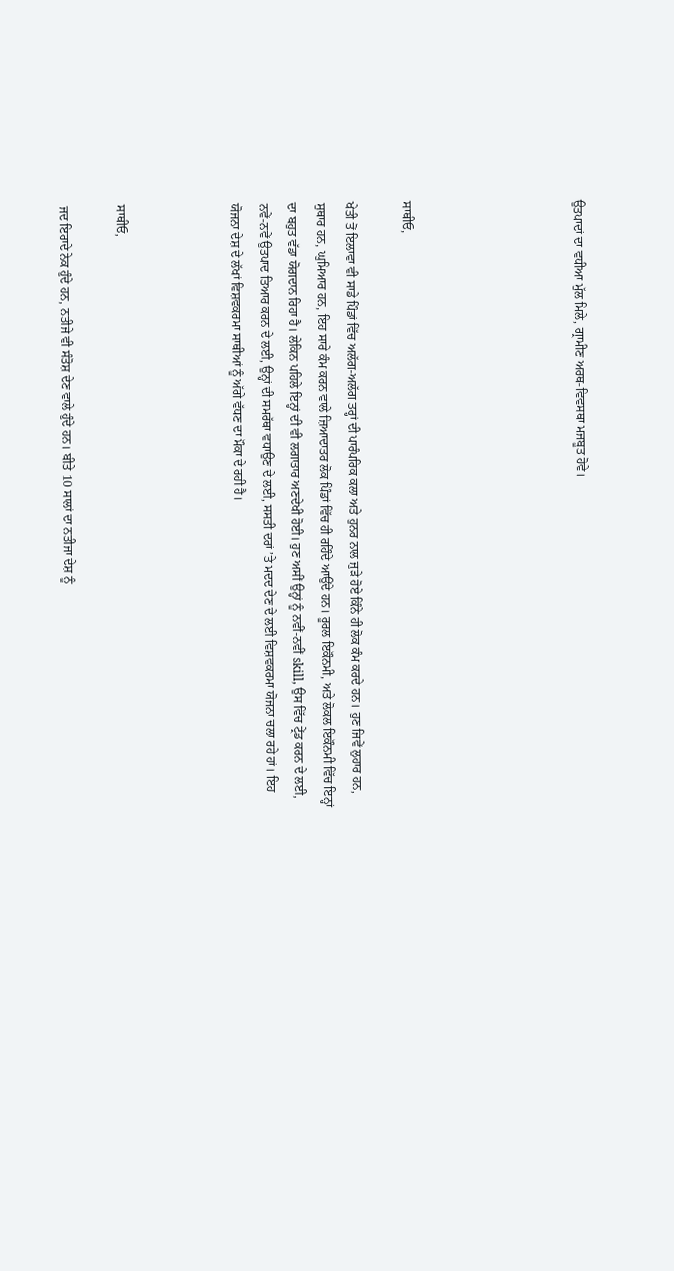ਉਤਪਾਦਾਂ ਦਾ ਵਧੀਆ ਮੁੱਲ ਮਿਲੇ, ਗ੍ਰਾਮੀਣ ਅਰਥ-ਵਿਵਸਥਾ ਮਜਬੂਤ ਹੋਵੇ।





ਸਾਥੀਓ,

ਖੇਤੀ ਤੋਂ ਇਲਾਵਾ ਵੀ ਸਾਡੇ ਪਿੰਡਾਂ ਵਿੱਚ ਅਲੱਗ-ਅਲੱਗ ਤਰ੍ਹਾਂ ਦੀ ਪਾਰੰਪਰਿਕ ਕਲਾ ਅਤੇ ਹੁਨਰ ਨਾਲ ਜੁੜੇ ਹੋਏ ਕਿੰਨੇ ਹੀ ਲੋਕ ਕੰਮ ਕਰਦੇ ਹਨ। ਹੁਣ ਜਿਵੇਂ ਲੁਹਾਰ ਹਨ, ਸੁਥਾਰ ਹਨ, ਘੁਮਿਆਰ ਹਨ, ਇਹ ਸਾਰੇ ਕੰਮ ਕਰਨ ਵਾਲੇ ਜ਼ਿਆਦਾਤਰ ਲੋਕ ਪਿੰਡਾਂ ਵਿੱਚ ਹੀ ਰਹਿੰਦੇ ਆਉਂਦੇ ਹਨ। ਰੂਰਲ ਇਕੌਨਮੀ, ਅਤੇ ਲੋਕਲ ਇਕੌਨਮੀ ਵਿੱਚ ਇਨ੍ਹਾਂ ਦਾ ਬਹੁਤ ਵੱਡਾ ਯੋਗਦਾਨ ਰਿਹਾ ਹੈ। ਲੇਕਿਨ ਪਹਿਲੇ ਇਨ੍ਹਾਂ ਦੀ ਵੀ ਲਗਾਤਾਰ ਅਣਦੇਖੀ ਹੋਈ। ਹੁਣ ਅਸੀਂ ਉਨ੍ਹਾਂ ਨੂੰ ਨਵੀਂ-ਨਵੀਂ skill, ਉਸ ਵਿੱਚ ਟ੍ਰੇਂਡ ਕਰਨ ਦੇ ਲਈ, ਨਵੇਂ-ਨਵੇਂ ਉਤਪਾਦ ਤਿਆਰ ਕਰਨ ਦੇ ਲਈ, ਉਨ੍ਹਾਂ ਦੀ ਸਮਰੱਥਾ ਵਧਾਉਣ ਦੇ ਲਈ, ਸਸਤੀ ਦਰਾਂ ’ਤੇ ਮਦਦ ਦੇਣ ਦੇ ਲਈ ਵਿਸ਼ਵਕਰਮਾ ਯੋਜਨਾ ਚਲਾ ਰਹੇ ਹਾਂ। ਇਹ ਯੋਜਨਾ ਦੇਸ਼ ਦੇ ਲੱਖਾਂ ਵਿਸ਼ਵਕਰਮਾ ਸਾਥੀਆਂ ਨੂੰ ਅੱਗੇ ਵੱਧਣ ਦਾ ਮੌਕਾ ਦੇ ਰਹੀ ਹੈ।



ਸਾਥੀਓ,

ਜਦ ਇਰਾਦੇ ਨੇਕ ਹੁੰਦੇ ਹਨ, ਨਤੀਜੇ ਵੀ ਸੰਤੋਸ਼ ਦੇਣ ਵਾਲੇ ਹੁੰਦੇ ਹਨ। ਬੀਤੇ 10 ਸਾਲਾਂ ਦਾ ਨਤੀਜਾ ਦੇਸ਼ ਨੂੰ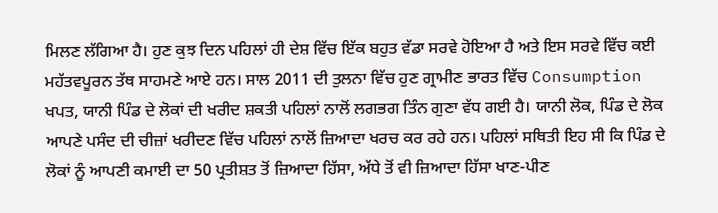ਮਿਲਣ ਲੱਗਿਆ ਹੈ। ਹੁਣ ਕੁਝ ਦਿਨ ਪਹਿਲਾਂ ਹੀ ਦੇਸ਼ ਵਿੱਚ ਇੱਕ ਬਹੁਤ ਵੱਡਾ ਸਰਵੇ ਹੋਇਆ ਹੈ ਅਤੇ ਇਸ ਸਰਵੇ ਵਿੱਚ ਕਈ ਮਹੱਤਵਪੂਰਨ ਤੱਥ ਸਾਹਮਣੇ ਆਏ ਹਨ। ਸਾਲ 2011 ਦੀ ਤੁਲਨਾ ਵਿੱਚ ਹੁਣ ਗ੍ਰਾਮੀਣ ਭਾਰਤ ਵਿੱਚ Consumption ਖਪਤ, ਯਾਨੀ ਪਿੰਡ ਦੇ ਲੋਕਾਂ ਦੀ ਖਰੀਦ ਸ਼ਕਤੀ ਪਹਿਲਾਂ ਨਾਲੋਂ ਲਗਭਗ ਤਿੰਨ ਗੁਣਾ ਵੱਧ ਗਈ ਹੈ। ਯਾਨੀ ਲੋਕ, ਪਿੰਡ ਦੇ ਲੋਕ ਆਪਣੇ ਪਸੰਦ ਦੀ ਚੀਜ਼ਾਂ ਖਰੀਦਣ ਵਿੱਚ ਪਹਿਲਾਂ ਨਾਲੋਂ ਜ਼ਿਆਦਾ ਖਰਚ ਕਰ ਰਹੇ ਹਨ। ਪਹਿਲਾਂ ਸਥਿਤੀ ਇਹ ਸੀ ਕਿ ਪਿੰਡ ਦੇ ਲੋਕਾਂ ਨੂੰ ਆਪਣੀ ਕਮਾਈ ਦਾ 50 ਪ੍ਰਤੀਸ਼ਤ ਤੋਂ ਜ਼ਿਆਦਾ ਹਿੱਸਾ, ਅੱਧੇ ਤੋਂ ਵੀ ਜ਼ਿਆਦਾ ਹਿੱਸਾ ਖਾਣ-ਪੀਣ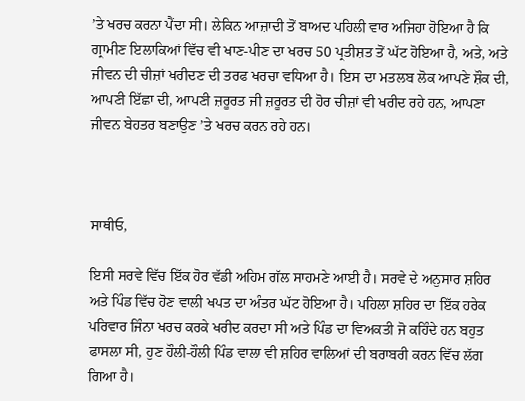’ਤੇ ਖਰਚ ਕਰਨਾ ਪੈਂਦਾ ਸੀ। ਲੇਕਿਨ ਆਜ਼ਾਦੀ ਤੋਂ ਬਾਅਦ ਪਹਿਲੀ ਵਾਰ ਅਜਿਹਾ ਹੋਇਆ ਹੈ ਕਿ ਗ੍ਰਾਮੀਣ ਇਲਾਕਿਆਂ ਵਿੱਚ ਵੀ ਖਾਣ-ਪੀਣ ਦਾ ਖਰਚ 50 ਪ੍ਰਤੀਸ਼ਤ ਤੋਂ ਘੱਟ ਹੋਇਆ ਹੈ, ਅਤੇ, ਅਤੇ ਜੀਵਨ ਦੀ ਚੀਜ਼ਾਂ ਖਰੀਦਣ ਦੀ ਤਰਫ ਖਰਚਾ ਵਧਿਆ ਹੈ। ਇਸ ਦਾ ਮਤਲਬ ਲੋਕ ਆਪਣੇ ਸ਼ੌਕ ਦੀ, ਆਪਣੀ ਇੱਛਾ ਦੀ, ਆਪਣੀ ਜ਼ਰੂਰਤ ਜੀ ਜ਼ਰੂਰਤ ਦੀ ਹੋਰ ਚੀਜ਼ਾਂ ਵੀ ਖਰੀਦ ਰਹੇ ਹਨ, ਆਪਣਾ ਜੀਵਨ ਬੇਹਤਰ ਬਣਾਉਣ ’ਤੇ ਖਰਚ ਕਰਨ ਰਹੇ ਹਨ।



ਸਾਥੀਓ,

ਇਸੀ ਸਰਵੇ ਵਿੱਚ ਇੱਕ ਹੋਰ ਵੱਡੀ ਅਹਿਮ ਗੱਲ ਸਾਹਮਣੇ ਆਈ ਹੈ। ਸਰਵੇ ਦੇ ਅਨੁਸਾਰ ਸ਼ਹਿਰ ਅਤੇ ਪਿੰਡ ਵਿੱਚ ਹੋਣ ਵਾਲੀ ਖਪਤ ਦਾ ਅੰਤਰ ਘੱਟ ਹੋਇਆ ਹੈ। ਪਹਿਲਾ ਸ਼ਹਿਰ ਦਾ ਇੱਕ ਹਰੇਕ ਪਰਿਵਾਰ ਜਿੰਨਾ ਖਰਚ ਕਰਕੇ ਖਰੀਦ ਕਰਦਾ ਸੀ ਅਤੇ ਪਿੰਡ ਦਾ ਵਿਅਕਤੀ ਜੋ ਕਹਿੰਦੇ ਹਨ ਬਹੁਤ ਫਾਸਲਾ ਸੀ, ਹੁਣ ਹੌਲੀ-ਹੌਲੀ ਪਿੰਡ ਵਾਲਾ ਵੀ ਸ਼ਹਿਰ ਵਾਲਿਆਂ ਦੀ ਬਰਾਬਰੀ ਕਰਨ ਵਿੱਚ ਲੱਗ ਗਿਆ ਹੈ।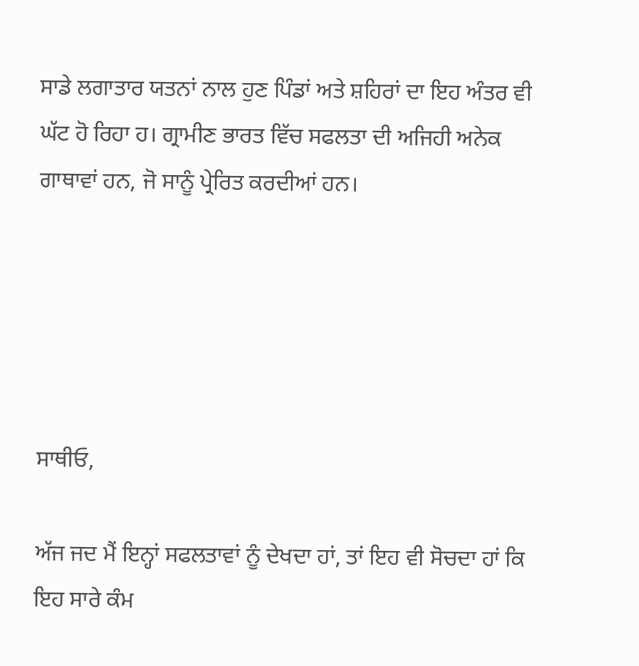ਸਾਡੇ ਲਗਾਤਾਰ ਯਤਨਾਂ ਨਾਲ ਹੁਣ ਪਿੰਡਾਂ ਅਤੇ ਸ਼ਹਿਰਾਂ ਦਾ ਇਹ ਅੰਤਰ ਵੀ ਘੱਟ ਹੋ ਰਿਹਾ ਹ। ਗ੍ਰਾਮੀਣ ਭਾਰਤ ਵਿੱਚ ਸਫਲਤਾ ਦੀ ਅਜਿਹੀ ਅਨੇਕ ਗਾਥਾਵਾਂ ਹਨ, ਜੋ ਸਾਨੂੰ ਪ੍ਰੇਰਿਤ ਕਰਦੀਆਂ ਹਨ।





ਸਾਥੀਓ,

ਅੱਜ ਜਦ ਮੈਂ ਇਨ੍ਹਾਂ ਸਫਲਤਾਵਾਂ ਨੂੰ ਦੇਖਦਾ ਹਾਂ, ਤਾਂ ਇਹ ਵੀ ਸੋਚਦਾ ਹਾਂ ਕਿ ਇਹ ਸਾਰੇ ਕੰਮ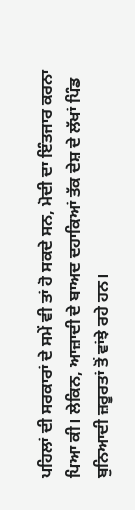ਪਹਿਲਾਂ ਦੀ ਸਰਕਾਰਾਂ ਦੇ ਸਮੇਂ ਵੀ ਤਾਂ ਹੋ ਸਕਦੇ ਸਨ, ਮੋਦੀ ਦਾ ਇੰਤਜਾਰ ਕਰਨਾ ਪਿਆ ਕੀ। ਲੇਕਿਨ, ਆਜ਼ਾਦੀ ਦੇ ਬਾਅਦ ਦਹਾਕਿਆਂ ਤੱਕ ਦੇਸ਼ ਦੇ ਲੱਖਾਂ ਪਿੰਡ ਬੁਨਿਆਦੀ ਜ਼ਰੂਰਤਾਂ ਤੋਂ ਵਾਂਝੇ ਰਹੇ ਹਨ।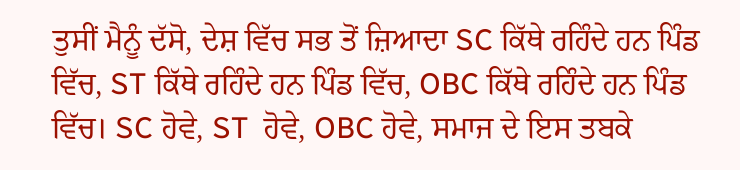ਤੁਸੀਂ ਮੈਨੂੰ ਦੱਸੋ, ਦੇਸ਼ ਵਿੱਚ ਸਭ ਤੋਂ ਜ਼ਿਆਦਾ SC ਕਿੱਥੇ ਰਹਿੰਦੇ ਹਨ ਪਿੰਡ ਵਿੱਚ, ST ਕਿੱਥੇ ਰਹਿੰਦੇ ਹਨ ਪਿੰਡ ਵਿੱਚ, OBC ਕਿੱਥੇ ਰਹਿੰਦੇ ਹਨ ਪਿੰਡ ਵਿੱਚ। SC ਹੋਵੇ, ST  ਹੋਵੇ, OBC ਹੋਵੇ, ਸਮਾਜ ਦੇ ਇਸ ਤਬਕੇ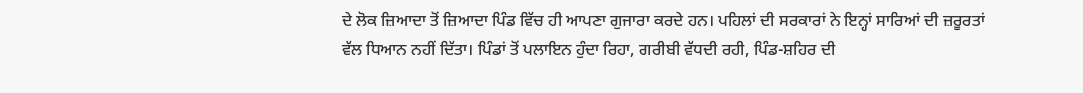ਦੇ ਲੋਕ ਜ਼ਿਆਦਾ ਤੋਂ ਜ਼ਿਆਦਾ ਪਿੰਡ ਵਿੱਚ ਹੀ ਆਪਣਾ ਗੁਜਾਰਾ ਕਰਦੇ ਹਨ। ਪਹਿਲਾਂ ਦੀ ਸਰਕਾਰਾਂ ਨੇ ਇਨ੍ਹਾਂ ਸਾਰਿਆਂ ਦੀ ਜ਼ਰੂਰਤਾਂ ਵੱਲ ਧਿਆਨ ਨਹੀਂ ਦਿੱਤਾ। ਪਿੰਡਾਂ ਤੋਂ ਪਲਾਇਨ ਹੁੰਦਾ ਰਿਹਾ, ਗਰੀਬੀ ਵੱਧਦੀ ਰਹੀ, ਪਿੰਡ-ਸ਼ਹਿਰ ਦੀ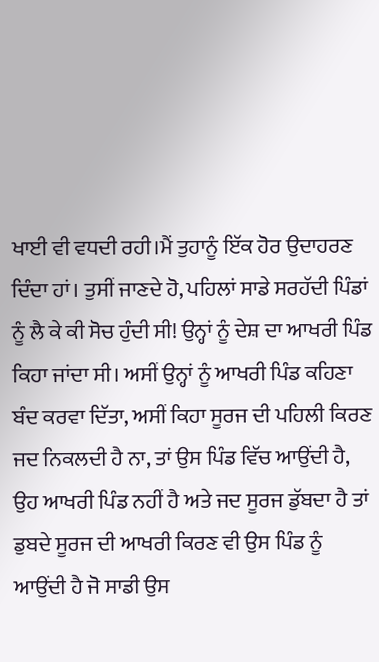ਖਾਈ ਵੀ ਵਧਦੀ ਰਹੀ।ਮੈਂ ਤੁਹਾਨੂੰ ਇੱਕ ਹੋਰ ਉਦਾਹਰਣ ਦਿੰਦਾ ਹਾਂ। ਤੁਸੀਂ ਜਾਣਦੇ ਹੋ, ਪਹਿਲਾਂ ਸਾਡੇ ਸਰਹੱਦੀ ਪਿੰਡਾਂ ਨੂੰ ਲੈ ਕੇ ਕੀ ਸੋਚ ਹੁੰਦੀ ਸੀ! ਉਨ੍ਹਾਂ ਨੂੰ ਦੇਸ਼ ਦਾ ਆਖਰੀ ਪਿੰਡ ਕਿਹਾ ਜਾਂਦਾ ਸੀ। ਅਸੀਂ ਉਨ੍ਹਾਂ ਨੂੰ ਆਖਰੀ ਪਿੰਡ ਕਹਿਣਾ ਬੰਦ ਕਰਵਾ ਦਿੱਤਾ, ਅਸੀਂ ਕਿਹਾ ਸੂਰਜ ਦੀ ਪਹਿਲੀ ਕਿਰਣ ਜਦ ਨਿਕਲਦੀ ਹੈ ਨਾ, ਤਾਂ ਉਸ ਪਿੰਡ ਵਿੱਚ ਆਉਂਦੀ ਹੈ, ਉਹ ਆਖਰੀ ਪਿੰਡ ਨਹੀਂ ਹੈ ਅਤੇ ਜਦ ਸੂਰਜ ਡੁੱਬਦਾ ਹੈ ਤਾਂ ਡੁਬਦੇ ਸੂਰਜ ਦੀ ਆਖਰੀ ਕਿਰਣ ਵੀ ਉਸ ਪਿੰਡ ਨੂੰ ਆਉਂਦੀ ਹੈ ਜੋ ਸਾਡੀ ਉਸ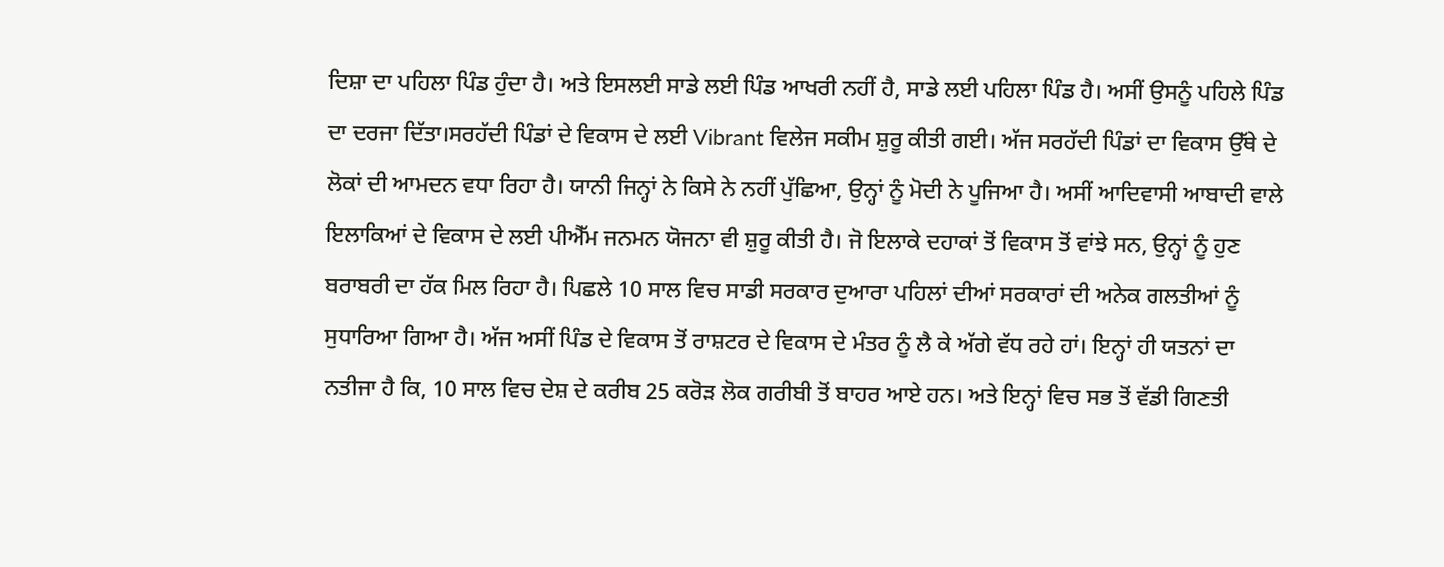ਦਿਸ਼ਾ ਦਾ ਪਹਿਲਾ ਪਿੰਡ ਹੁੰਦਾ ਹੈ। ਅਤੇ ਇਸਲਈ ਸਾਡੇ ਲਈ ਪਿੰਡ ਆਖਰੀ ਨਹੀਂ ਹੈ, ਸਾਡੇ ਲਈ ਪਹਿਲਾ ਪਿੰਡ ਹੈ। ਅਸੀਂ ਉਸਨੂੰ ਪਹਿਲੇ ਪਿੰਡ ਦਾ ਦਰਜਾ ਦਿੱਤਾ।ਸਰਹੱਦੀ ਪਿੰਡਾਂ ਦੇ ਵਿਕਾਸ ਦੇ ਲਈ Vibrant ਵਿਲੇਜ ਸਕੀਮ ਸ਼ੁਰੂ ਕੀਤੀ ਗਈ। ਅੱਜ ਸਰਹੱਦੀ ਪਿੰਡਾਂ ਦਾ ਵਿਕਾਸ ਉੱਥੇ ਦੇ ਲੋਕਾਂ ਦੀ ਆਮਦਨ ਵਧਾ ਰਿਹਾ ਹੈ। ਯਾਨੀ ਜਿਨ੍ਹਾਂ ਨੇ ਕਿਸੇ ਨੇ ਨਹੀਂ ਪੁੱਛਿਆ, ਉਨ੍ਹਾਂ ਨੂੰ ਮੋਦੀ ਨੇ ਪੂਜਿਆ ਹੈ। ਅਸੀਂ ਆਦਿਵਾਸੀ ਆਬਾਦੀ ਵਾਲੇ ਇਲਾਕਿਆਂ ਦੇ ਵਿਕਾਸ ਦੇ ਲਈ ਪੀਐੱਮ ਜਨਮਨ ਯੋਜਨਾ ਵੀ ਸ਼ੁਰੂ ਕੀਤੀ ਹੈ। ਜੋ ਇਲਾਕੇ ਦਹਾਕਾਂ ਤੋਂ ਵਿਕਾਸ ਤੋਂ ਵਾਂਝੇ ਸਨ, ਉਨ੍ਹਾਂ ਨੂੰ ਹੁਣ ਬਰਾਬਰੀ ਦਾ ਹੱਕ ਮਿਲ ਰਿਹਾ ਹੈ। ਪਿਛਲੇ 10 ਸਾਲ ਵਿਚ ਸਾਡੀ ਸਰਕਾਰ ਦੁਆਰਾ ਪਹਿਲਾਂ ਦੀਆਂ ਸਰਕਾਰਾਂ ਦੀ ਅਨੇਕ ਗਲਤੀਆਂ ਨੂੰ ਸੁਧਾਰਿਆ ਗਿਆ ਹੈ। ਅੱਜ ਅਸੀਂ ਪਿੰਡ ਦੇ ਵਿਕਾਸ ਤੋਂ ਰਾਸ਼ਟਰ ਦੇ ਵਿਕਾਸ ਦੇ ਮੰਤਰ ਨੂੰ ਲੈ ਕੇ ਅੱਗੇ ਵੱਧ ਰਹੇ ਹਾਂ। ਇਨ੍ਹਾਂ ਹੀ ਯਤਨਾਂ ਦਾ ਨਤੀਜਾ ਹੈ ਕਿ, 10 ਸਾਲ ਵਿਚ ਦੇਸ਼ ਦੇ ਕਰੀਬ 25 ਕਰੋੜ ਲੋਕ ਗਰੀਬੀ ਤੋਂ ਬਾਹਰ ਆਏ ਹਨ। ਅਤੇ ਇਨ੍ਹਾਂ ਵਿਚ ਸਭ ਤੋਂ ਵੱਡੀ ਗਿਣਤੀ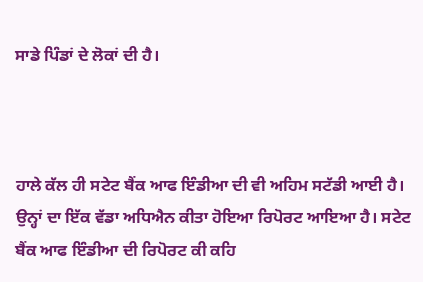ਸਾਡੇ ਪਿੰਡਾਂ ਦੇ ਲੋਕਾਂ ਦੀ ਹੈ।



ਹਾਲੇ ਕੱਲ ਹੀ ਸਟੇਟ ਬੈਂਕ ਆਫ ਇੰਡੀਆ ਦੀ ਵੀ ਅਹਿਮ ਸਟੱਡੀ ਆਈ ਹੈ। ਉਨ੍ਹਾਂ ਦਾ ਇੱਕ ਵੱਡਾ ਅਧਿਐਨ ਕੀਤਾ ਹੋਇਆ ਰਿਪੋਰਟ ਆਇਆ ਹੈ। ਸਟੇਟ ਬੈਂਕ ਆਫ ਇੰਡੀਆ ਦੀ ਰਿਪੋਰਟ ਕੀ ਕਹਿ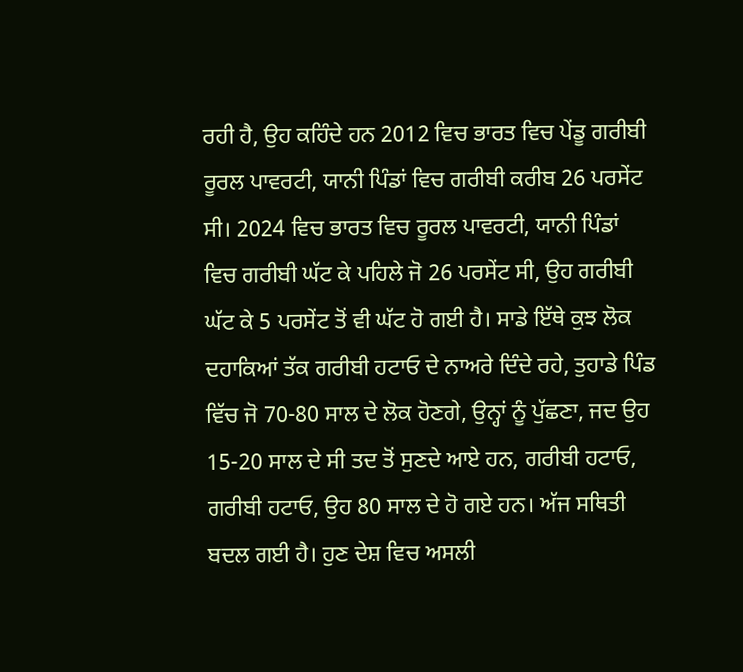ਰਹੀ ਹੈ, ਉਹ ਕਹਿੰਦੇ ਹਨ 2012 ਵਿਚ ਭਾਰਤ ਵਿਚ ਪੇਂਡੂ ਗਰੀਬੀ ਰੂਰਲ ਪਾਵਰਟੀ, ਯਾਨੀ ਪਿੰਡਾਂ ਵਿਚ ਗਰੀਬੀ ਕਰੀਬ 26 ਪਰਸੇਂਟ ਸੀ। 2024 ਵਿਚ ਭਾਰਤ ਵਿਚ ਰੂਰਲ ਪਾਵਰਟੀ, ਯਾਨੀ ਪਿੰਡਾਂ ਵਿਚ ਗਰੀਬੀ ਘੱਟ ਕੇ ਪਹਿਲੇ ਜੋ 26 ਪਰਸੇਂਟ ਸੀ, ਉਹ ਗਰੀਬੀ ਘੱਟ ਕੇ 5 ਪਰਸੇਂਟ ਤੋਂ ਵੀ ਘੱਟ ਹੋ ਗਈ ਹੈ। ਸਾਡੇ ਇੱਥੇ ਕੁਝ ਲੋਕ ਦਹਾਕਿਆਂ ਤੱਕ ਗਰੀਬੀ ਹਟਾਓ ਦੇ ਨਾਅਰੇ ਦਿੰਦੇ ਰਹੇ, ਤੁਹਾਡੇ ਪਿੰਡ ਵਿੱਚ ਜੋ 70-80 ਸਾਲ ਦੇ ਲੋਕ ਹੋਣਗੇ, ਉਨ੍ਹਾਂ ਨੂੰ ਪੁੱਛਣਾ, ਜਦ ਉਹ 15-20 ਸਾਲ ਦੇ ਸੀ ਤਦ ਤੋਂ ਸੁਣਦੇ ਆਏ ਹਨ, ਗਰੀਬੀ ਹਟਾਓ, ਗਰੀਬੀ ਹਟਾਓ, ਉਹ 80 ਸਾਲ ਦੇ ਹੋ ਗਏ ਹਨ। ਅੱਜ ਸਥਿਤੀ ਬਦਲ ਗਈ ਹੈ। ਹੁਣ ਦੇਸ਼ ਵਿਚ ਅਸਲੀ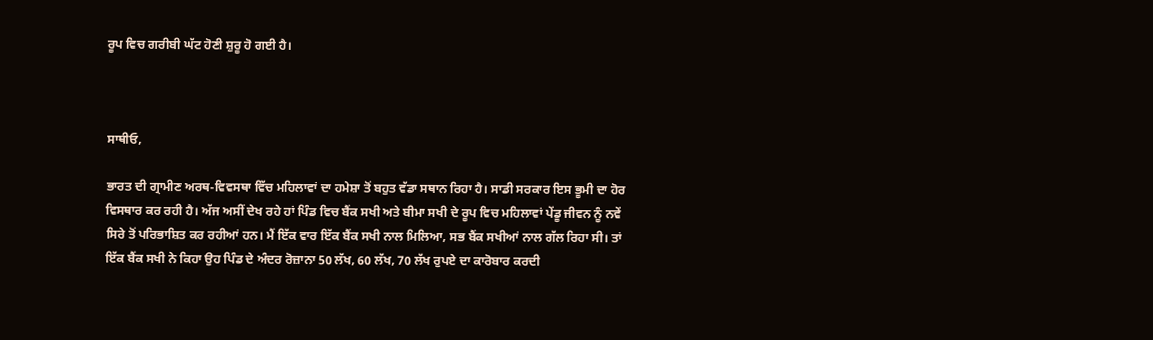ਰੂਪ ਵਿਚ ਗਰੀਬੀ ਘੱਟ ਹੋਣੀ ਸ਼ੁਰੂ ਹੋ ਗਈ ਹੈ।



ਸਾਥੀਓ,

ਭਾਰਤ ਦੀ ਗ੍ਰਾਮੀਣ ਅਰਥ-ਵਿਵਸਥਾ ਵਿੱਚ ਮਹਿਲਾਵਾਂ ਦਾ ਹਮੇਸ਼ਾ ਤੋਂ ਬਹੁਤ ਵੱਡਾ ਸਥਾਨ ਰਿਹਾ ਹੈ। ਸਾਡੀ ਸਰਕਾਰ ਇਸ ਭੂਮੀ ਦਾ ਹੋਰ ਵਿਸਥਾਰ ਕਰ ਰਹੀ ਹੈ। ਅੱਜ ਅਸੀਂ ਦੇਖ ਰਹੇ ਹਾਂ ਪਿੰਡ ਵਿਚ ਬੈਂਕ ਸਖੀ ਅਤੇ ਬੀਮਾ ਸਖੀ ਦੇ ਰੂਪ ਵਿਚ ਮਹਿਲਾਵਾਂ ਪੇਂਡੂ ਜੀਵਨ ਨੂੰ ਨਵੇਂ ਸਿਰੇ ਤੋਂ ਪਰਿਭਾਸ਼ਿਤ ਕਰ ਰਹੀਆਂ ਹਨ। ਮੈਂ ਇੱਕ ਵਾਰ ਇੱਕ ਬੈਂਕ ਸਖੀ ਨਾਲ ਮਿਲਿਆ, ਸਭ ਬੈਂਕ ਸਖੀਆਂ ਨਾਲ ਗੱਲ ਰਿਹਾ ਸੀ। ਤਾਂ ਇੱਕ ਬੈਂਕ ਸਖੀ ਨੇ ਕਿਹਾ ਉਹ ਪਿੰਡ ਦੇ ਅੰਦਰ ਰੋਜ਼ਾਨਾ 50 ਲੱਖ, 60 ਲੱਖ, 70 ਲੱਖ ਰੁਪਏ ਦਾ ਕਾਰੋਬਾਰ ਕਰਦੀ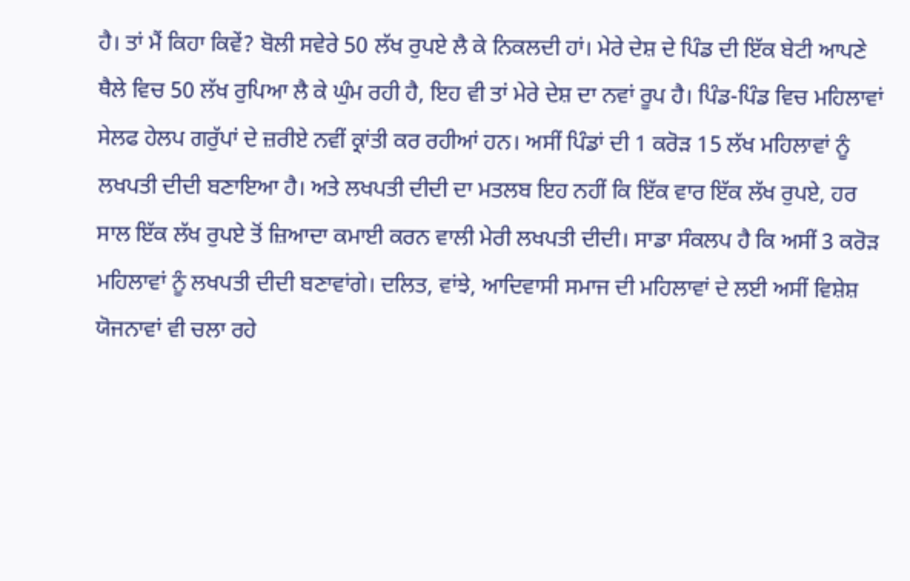ਹੈ। ਤਾਂ ਮੈਂ ਕਿਹਾ ਕਿਵੇਂ? ਬੋਲੀ ਸਵੇਰੇ 50 ਲੱਖ ਰੁਪਏ ਲੈ ਕੇ ਨਿਕਲਦੀ ਹਾਂ। ਮੇਰੇ ਦੇਸ਼ ਦੇ ਪਿੰਡ ਦੀ ਇੱਕ ਬੇਟੀ ਆਪਣੇ ਥੈਲੇ ਵਿਚ 50 ਲੱਖ ਰੁਪਿਆ ਲੈ ਕੇ ਘੁੰਮ ਰਹੀ ਹੈ, ਇਹ ਵੀ ਤਾਂ ਮੇਰੇ ਦੇਸ਼ ਦਾ ਨਵਾਂ ਰੂਪ ਹੈ। ਪਿੰਡ-ਪਿੰਡ ਵਿਚ ਮਹਿਲਾਵਾਂ ਸੇਲਫ ਹੇਲਪ ਗਰੁੱਪਾਂ ਦੇ ਜ਼ਰੀਏ ਨਵੀਂ ਕ੍ਰਾਂਤੀ ਕਰ ਰਹੀਆਂ ਹਨ। ਅਸੀਂ ਪਿੰਡਾਂ ਦੀ 1 ਕਰੋੜ 15 ਲੱਖ ਮਹਿਲਾਵਾਂ ਨੂੰ ਲਖਪਤੀ ਦੀਦੀ ਬਣਾਇਆ ਹੈ। ਅਤੇ ਲਖਪਤੀ ਦੀਦੀ ਦਾ ਮਤਲਬ ਇਹ ਨਹੀਂ ਕਿ ਇੱਕ ਵਾਰ ਇੱਕ ਲੱਖ ਰੁਪਏ, ਹਰ ਸਾਲ ਇੱਕ ਲੱਖ ਰੁਪਏ ਤੋਂ ਜ਼ਿਆਦਾ ਕਮਾਈ ਕਰਨ ਵਾਲੀ ਮੇਰੀ ਲਖਪਤੀ ਦੀਦੀ। ਸਾਡਾ ਸੰਕਲਪ ਹੈ ਕਿ ਅਸੀਂ 3 ਕਰੋੜ ਮਹਿਲਾਵਾਂ ਨੂੰ ਲਖਪਤੀ ਦੀਦੀ ਬਣਾਵਾਂਗੇ। ਦਲਿਤ, ਵਾਂਝੇ, ਆਦਿਵਾਸੀ ਸਮਾਜ ਦੀ ਮਹਿਲਾਵਾਂ ਦੇ ਲਈ ਅਸੀਂ ਵਿਸ਼ੇਸ਼ ਯੋਜਨਾਵਾਂ ਵੀ ਚਲਾ ਰਹੇ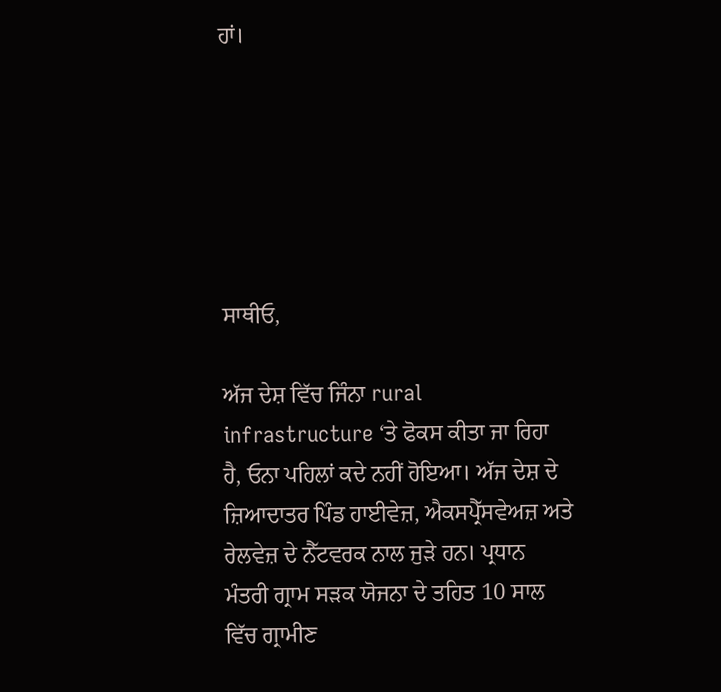ਹਾਂ।






ਸਾਥੀਓ,

ਅੱਜ ਦੇਸ਼ ਵਿੱਚ ਜਿੰਨਾ rural infrastructure ‘ਤੇ ਫੋਕਸ ਕੀਤਾ ਜਾ ਰਿਹਾ ਹੈ, ਓਨਾ ਪਹਿਲਾਂ ਕਦੇ ਨਹੀਂ ਹੋਇਆ। ਅੱਜ ਦੇਸ਼ ਦੇ ਜ਼ਿਆਦਾਤਰ ਪਿੰਡ ਹਾਈਵੇਜ਼, ਐਕਸਪ੍ਰੈੱਸਵੇਅਜ਼ ਅਤੇ ਰੇਲਵੇਜ਼ ਦੇ ਨੈੱਟਵਰਕ ਨਾਲ ਜੁੜੇ ਹਨ। ਪ੍ਰਧਾਨ ਮੰਤਰੀ ਗ੍ਰਾਮ ਸੜਕ ਯੋਜਨਾ ਦੇ ਤਹਿਤ 10 ਸਾਲ ਵਿੱਚ ਗ੍ਰਾਮੀਣ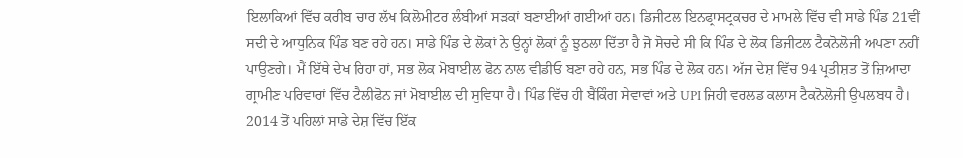ਇਲਾਕਿਆਂ ਵਿੱਚ ਕਰੀਬ ਚਾਰ ਲੱਖ ਕਿਲੋਮੀਟਰ ਲੰਬੀਆਂ ਸੜਕਾਂ ਬਣਾਈਆਂ ਗਈਆਂ ਹਨ। ਡਿਜੀਟਲ ਇਨਫ੍ਰਾਸਟ੍ਰਕਚਰ ਦੇ ਮਾਮਲੇ ਵਿੱਚ ਵੀ ਸਾਡੇ ਪਿੰਡ 21ਵੀਂ ਸਦੀ ਦੇ ਆਧੁਨਿਕ ਪਿੰਡ ਬਣ ਰਹੇ ਹਨ। ਸਾਡੇ ਪਿੰਡ ਦੇ ਲੋਕਾਂ ਨੇ ਉਨ੍ਹਾਂ ਲੋਕਾਂ ਨੂੰ ਝੁਠਲਾ ਦਿੱਤਾ ਹੈ ਜੋ ਸੋਚਦੇ ਸੀ ਕਿ ਪਿੰਡ ਦੇ ਲੋਕ ਡਿਜੀਟਲ ਟੈਕਨੋਲੋਜੀ ਅਪਣਾ ਨਹੀਂ ਪਾਉਣਗੇ। ਮੈਂ ਇੱਥੇ ਦੇਖ ਰਿਹਾ ਹਾਂ, ਸਭ ਲੋਕ ਮੋਬਾਈਲ ਫੋਨ ਨਾਲ ਵੀਡੀਓ ਬਣਾ ਰਹੇ ਹਨ, ਸਭ ਪਿੰਡ ਦੇ ਲੋਕ ਹਨ। ਅੱਜ ਦੇਸ਼ ਵਿੱਚ 94 ਪ੍ਰਤੀਸ਼ਤ ਤੋਂ ਜ਼ਿਆਦਾ ਗ੍ਰਾਮੀਣ ਪਰਿਵਾਰਾਂ ਵਿੱਚ ਟੈਲੀਫੋਨ ਜਾਂ ਮੋਬਾਈਲ ਦੀ ਸੁਵਿਧਾ ਹੈ। ਪਿੰਡ ਵਿੱਚ ਹੀ ਬੈਂਕਿੰਗ ਸੇਵਾਵਾਂ ਅਤੇ UPI ਜਿਹੀ ਵਰਲਡ ਕਲਾਸ ਟੈਕਨੋਲੋਜੀ ਉਪਲਬਧ ਹੈ। 2014 ਤੋਂ ਪਹਿਲਾਂ ਸਾਡੇ ਦੇਸ਼ ਵਿੱਚ ਇੱਕ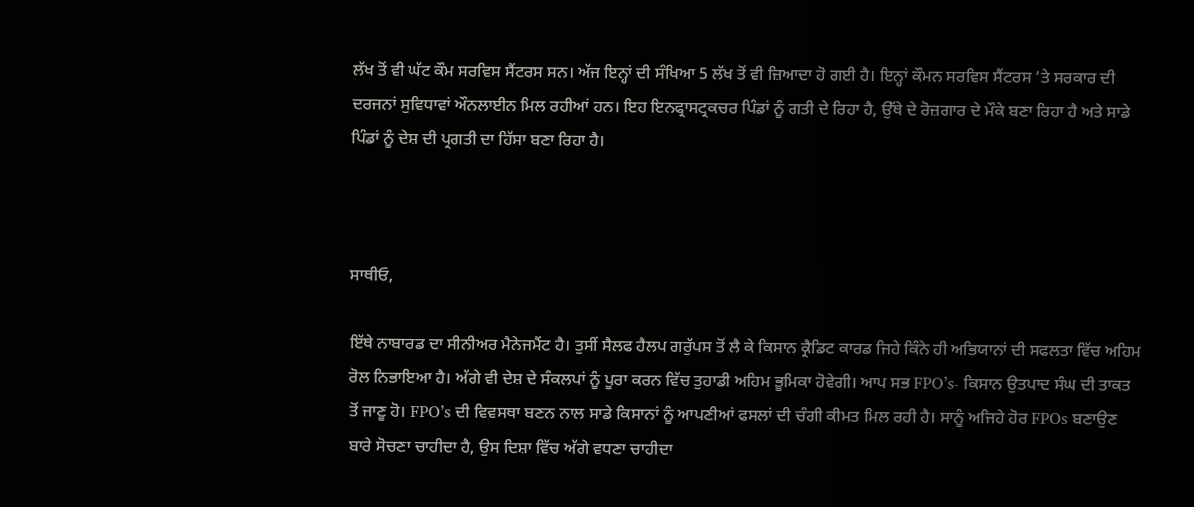ਲੱਖ ਤੋਂ ਵੀ ਘੱਟ ਕੌਮ ਸਰਵਿਸ ਸੈਂਟਰਸ ਸਨ। ਅੱਜ ਇਨ੍ਹਾਂ ਦੀ ਸੰਖਿਆ 5 ਲੱਖ ਤੋਂ ਵੀ ਜ਼ਿਆਦਾ ਹੋ ਗਈ ਹੈ। ਇਨ੍ਹਾਂ ਕੌਮਨ ਸਰਵਿਸ ਸੈਂਟਰਸ ‘ਤੇ ਸਰਕਾਰ ਦੀ ਦਰਜਨਾਂ ਸੁਵਿਧਾਵਾਂ ਔਨਲਾਈਨ ਮਿਲ ਰਹੀਆਂ ਹਨ। ਇਹ ਇਨਫ੍ਰਾਸਟ੍ਰਕਚਰ ਪਿੰਡਾਂ ਨੂੰ ਗਤੀ ਦੇ ਰਿਹਾ ਹੈ, ਉੱਥੇ ਦੇ ਰੋਜ਼ਗਾਰ ਦੇ ਮੌਕੇ ਬਣਾ ਰਿਹਾ ਹੈ ਅਤੇ ਸਾਡੇ ਪਿੰਡਾਂ ਨੂੰ ਦੇਸ਼ ਦੀ ਪ੍ਰਗਤੀ ਦਾ ਹਿੱਸਾ ਬਣਾ ਰਿਹਾ ਹੈ।



ਸਾਥੀਓ,

ਇੱਥੇ ਨਾਬਾਰਡ ਦਾ ਸੀਨੀਅਰ ਮੈਨੇਜਮੈਂਟ ਹੈ। ਤੁਸੀਂ ਸੈਲਫ ਹੈਲਪ ਗਰੁੱਪਸ ਤੋਂ ਲੈ ਕੇ ਕਿਸਾਨ ਕ੍ਰੈਡਿਟ ਕਾਰਡ ਜਿਹੇ ਕਿੰਨੇ ਹੀ ਅਭਿਯਾਨਾਂ ਦੀ ਸਫਲਤਾ ਵਿੱਚ ਅਹਿਮ ਰੋਲ ਨਿਭਾਇਆ ਹੈ। ਅੱਗੇ ਵੀ ਦੇਸ਼ ਦੇ ਸੰਕਲਪਾਂ ਨੂੰ ਪੂਰਾ ਕਰਨ ਵਿੱਚ ਤੁਹਾਡੀ ਅਹਿਮ ਭੂਮਿਕਾ ਹੋਵੇਗੀ। ਆਪ ਸਭ FPO’s- ਕਿਸਾਨ ਉਤਪਾਦ ਸੰਘ ਦੀ ਤਾਕਤ ਤੋਂ ਜਾਣੂ ਹੋ। FPO’s ਦੀ ਵਿਵਸਥਾ ਬਣਨ ਨਾਲ ਸਾਡੇ ਕਿਸਾਨਾਂ ਨੂੰ ਆਪਣੀਆਂ ਫਸਲਾਂ ਦੀ ਚੰਗੀ ਕੀਮਤ ਮਿਲ ਰਹੀ ਹੈ। ਸਾਨੂੰ ਅਜਿਹੇ ਹੋਰ FPOs ਬਣਾਉਣ ਬਾਰੇ ਸੋਚਣਾ ਚਾਹੀਦਾ ਹੈ, ਉਸ ਦਿਸ਼ਾ ਵਿੱਚ ਅੱਗੇ ਵਧਣਾ ਚਾਹੀਦਾ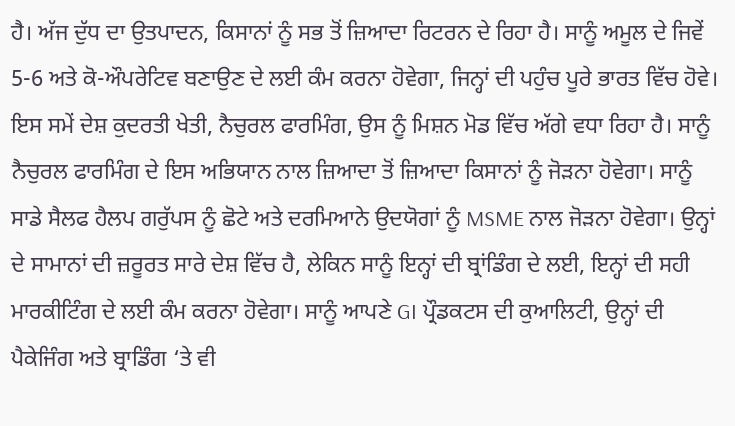ਹੈ। ਅੱਜ ਦੁੱਧ ਦਾ ਉਤਪਾਦਨ, ਕਿਸਾਨਾਂ ਨੂੰ ਸਭ ਤੋਂ ਜ਼ਿਆਦਾ ਰਿਟਰਨ ਦੇ ਰਿਹਾ ਹੈ। ਸਾਨੂੰ ਅਮੂਲ ਦੇ ਜਿਵੇਂ 5-6 ਅਤੇ ਕੋ-ਔਪਰੇਟਿਵ ਬਣਾਉਣ ਦੇ ਲਈ ਕੰਮ ਕਰਨਾ ਹੋਵੇਗਾ, ਜਿਨ੍ਹਾਂ ਦੀ ਪਹੁੰਚ ਪੂਰੇ ਭਾਰਤ ਵਿੱਚ ਹੋਵੇ। ਇਸ ਸਮੇਂ ਦੇਸ਼ ਕੁਦਰਤੀ ਖੇਤੀ, ਨੈਚੁਰਲ ਫਾਰਮਿੰਗ, ਉਸ ਨੂੰ ਮਿਸ਼ਨ ਮੋਡ ਵਿੱਚ ਅੱਗੇ ਵਧਾ ਰਿਹਾ ਹੈ। ਸਾਨੂੰ ਨੈਚੁਰਲ ਫਾਰਮਿੰਗ ਦੇ ਇਸ ਅਭਿਯਾਨ ਨਾਲ ਜ਼ਿਆਦਾ ਤੋਂ ਜ਼ਿਆਦਾ ਕਿਸਾਨਾਂ ਨੂੰ ਜੋੜਨਾ ਹੋਵੇਗਾ। ਸਾਨੂੰ ਸਾਡੇ ਸੈਲਫ ਹੈਲਪ ਗਰੁੱਪਸ ਨੂੰ ਛੋਟੇ ਅਤੇ ਦਰਮਿਆਨੇ ਉਦਯੋਗਾਂ ਨੂੰ MSME ਨਾਲ ਜੋੜਨਾ ਹੋਵੇਗਾ। ਉਨ੍ਹਾਂ ਦੇ ਸਾਮਾਨਾਂ ਦੀ ਜ਼ਰੂਰਤ ਸਾਰੇ ਦੇਸ਼ ਵਿੱਚ ਹੈ, ਲੇਕਿਨ ਸਾਨੂੰ ਇਨ੍ਹਾਂ ਦੀ ਬ੍ਰਾਂਡਿੰਗ ਦੇ ਲਈ, ਇਨ੍ਹਾਂ ਦੀ ਸਹੀ ਮਾਰਕੀਟਿੰਗ ਦੇ ਲਈ ਕੰਮ ਕਰਨਾ ਹੋਵੇਗਾ। ਸਾਨੂੰ ਆਪਣੇ GI ਪ੍ਰੌਡਕਟਸ ਦੀ ਕੁਆਲਿਟੀ, ਉਨ੍ਹਾਂ ਦੀ ਪੈਕੇਜਿੰਗ ਅਤੇ ਬ੍ਰਾਡਿੰਗ ‘ਤੇ ਵੀ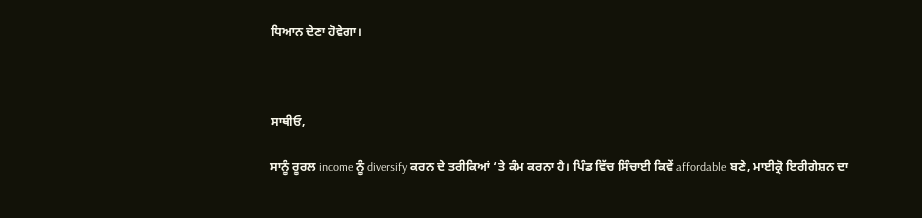ਧਿਆਨ ਦੇਣਾ ਹੋਵੇਗਾ।



ਸਾਥੀਓ,

ਸਾਨੂੰ ਰੂਰਲ income ਨੂੰ diversify ਕਰਨ ਦੇ ਤਰੀਕਿਆਂ ‘ਤੇ ਕੰਮ ਕਰਨਾ ਹੈ। ਪਿੰਡ ਵਿੱਚ ਸਿੰਚਾਈ ਕਿਵੇਂ affordable ਬਣੇ, ਮਾਈਕ੍ਰੋ ਇਰੀਗੇਸ਼ਨ ਦਾ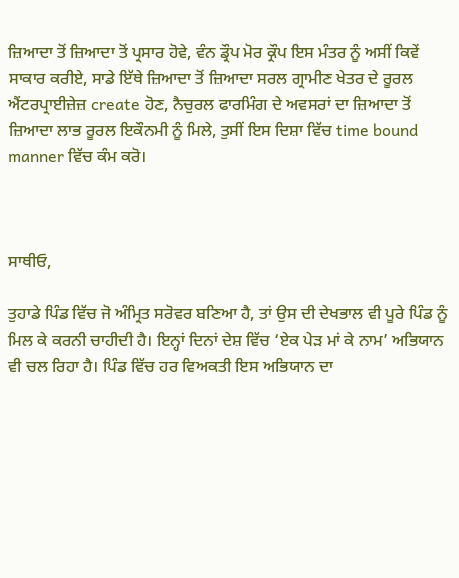ਜ਼ਿਆਦਾ ਤੋਂ ਜ਼ਿਆਦਾ ਤੋਂ ਪ੍ਰਸਾਰ ਹੋਵੇ, ਵੰਨ ਡ੍ਰੌਪ ਮੋਰ ਕ੍ਰੌਪ ਇਸ ਮੰਤਰ ਨੂੰ ਅਸੀਂ ਕਿਵੇਂ ਸਾਕਾਰ ਕਰੀਏ, ਸਾਡੇ ਇੱਥੇ ਜ਼ਿਆਦਾ ਤੋਂ ਜ਼ਿਆਦਾ ਸਰਲ ਗ੍ਰਾਮੀਣ ਖੇਤਰ ਦੇ ਰੂਰਲ ਐਂਟਰਪ੍ਰਾਈਜ਼ੇਜ਼ create ਹੋਣ, ਨੈਚੁਰਲ ਫਾਰਮਿੰਗ ਦੇ ਅਵਸਰਾਂ ਦਾ ਜ਼ਿਆਦਾ ਤੋਂ ਜ਼ਿਆਦਾ ਲਾਭ ਰੂਰਲ ਇਕੌਨਮੀ ਨੂੰ ਮਿਲੇ, ਤੁਸੀਂ ਇਸ ਦਿਸ਼ਾ ਵਿੱਚ time bound manner ਵਿੱਚ ਕੰਮ ਕਰੋ।



ਸਾਥੀਓ,

ਤੁਹਾਡੇ ਪਿੰਡ ਵਿੱਚ ਜੋ ਅੰਮ੍ਰਿਤ ਸਰੋਵਰ ਬਣਿਆ ਹੈ, ਤਾਂ ਉਸ ਦੀ ਦੇਖਭਾਲ ਵੀ ਪੂਰੇ ਪਿੰਡ ਨੂੰ ਮਿਲ ਕੇ ਕਰਨੀ ਚਾਹੀਦੀ ਹੈ। ਇਨ੍ਹਾਂ ਦਿਨਾਂ ਦੇਸ਼ ਵਿੱਚ ‘ਏਕ ਪੇੜ ਮਾਂ ਕੇ ਨਾਮ’ ਅਭਿਯਾਨ ਵੀ ਚਲ ਰਿਹਾ ਹੈ। ਪਿੰਡ ਵਿੱਚ ਹਰ ਵਿਅਕਤੀ ਇਸ ਅਭਿਯਾਨ ਦਾ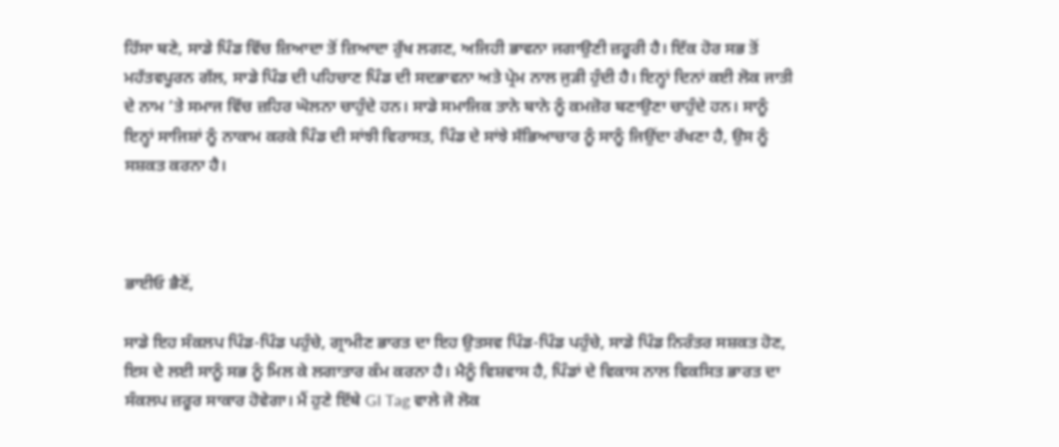ਹਿੱਸਾ ਬਣੇ, ਸਾਡੇ ਪਿੰਡ ਵਿੱਚ ਜ਼ਿਆਦਾ ਤੋਂ ਜ਼ਿਆਦਾ ਰੁੱਖ ਲਗਣ, ਅਜਿਹੀ ਭਾਵਨਾ ਜਗਾਉਣੀ ਜ਼ਰੂਰੀ ਹੈ। ਇੱਕ ਹੋਰ ਸਭ ਤੋਂ ਮਹੱਤਵਪੂਰਨ ਗੱਲ, ਸਾਡੇ ਪਿੰਡ ਦੀ ਪਹਿਚਾਣ ਪਿੰਡ ਦੀ ਸਦਭਾਵਨਾ ਅਤੇ ਪ੍ਰੇਮ ਨਾਲ ਜੁੜੀ ਹੁੰਦੀ ਹੈ। ਇਨ੍ਹਾਂ ਦਿਨਾਂ ਕਈ ਲੋਕ ਜਾਤੀ ਦੇ ਨਾਮ ‘ਤੇ ਸਮਾਜ ਵਿੱਚ ਜ਼ਹਿਰ ਘੋਲਨਾ ਚਾਹੁੰਦੇ ਹਨ। ਸਾਡੇ ਸਮਾਜਿਕ ਤਾਨੇ ਬਾਨੇ ਨੂੰ ਕਮਜ਼ੋਰ ਬਣਾਉਣਾ ਚਾਹੁੰਦੇ ਹਨ। ਸਾਨੂੰ ਇਨ੍ਹਾਂ ਸਾਜਿਸ਼ਾਂ ਨੂੰ ਨਾਕਾਮ ਕਰਕੇ ਪਿੰਡ ਦੀ ਸਾਂਝੀ ਵਿਰਾਸਤ, ਪਿੰਡ ਦੇ ਸਾਂਝੇ ਸੱਭਿਆਚਾਰ ਨੂੰ ਸਾਨੂੰ ਜਿਉਂਦਾ ਰੱਖਣਾ ਹੈ, ਉਸ ਨੂੰ ਸਸ਼ਕਤ ਕਰਨਾ ਹੈ।



ਭਾਈਓ ਭੈਣੋਂ,

ਸਾਡੇ ਇਹ ਸੰਕਲਪ ਪਿੰਡ-ਪਿੰਡ ਪਹੁੰਚੇ, ਗ੍ਰਾਮੀਣ ਭਾਰਤ ਦਾ ਇਹ ਉਤਸਵ ਪਿੰਡ-ਪਿੰਡ ਪਹੁੰਚੇ, ਸਾਡੇ ਪਿੰਡ ਨਿਰੰਤਰ ਸਸ਼ਕਤ ਹੋਣ, ਇਸ ਦੇ ਲਈ ਸਾਨੂੰ ਸਭ ਨੂੰ ਮਿਲ ਕੇ ਲਗਾਤਾਰ ਕੰਮ ਕਰਨਾ ਹੈ। ਮੈਨੂੰ ਵਿਸ਼ਵਾਸ ਹੈ, ਪਿੰਡਾਂ ਦੇ ਵਿਕਾਸ ਨਾਲ ਵਿਕਸਿਤ ਭਾਰਤ ਦਾ ਸੰਕਲਪ ਜ਼ਰੂਰ ਸਾਕਾਰ ਹੋਵੇਗਾ। ਮੈਂ ਹੁਣੇ ਇੱਥੇ GI Tag ਵਾਲੇ ਜੋ ਲੋਕ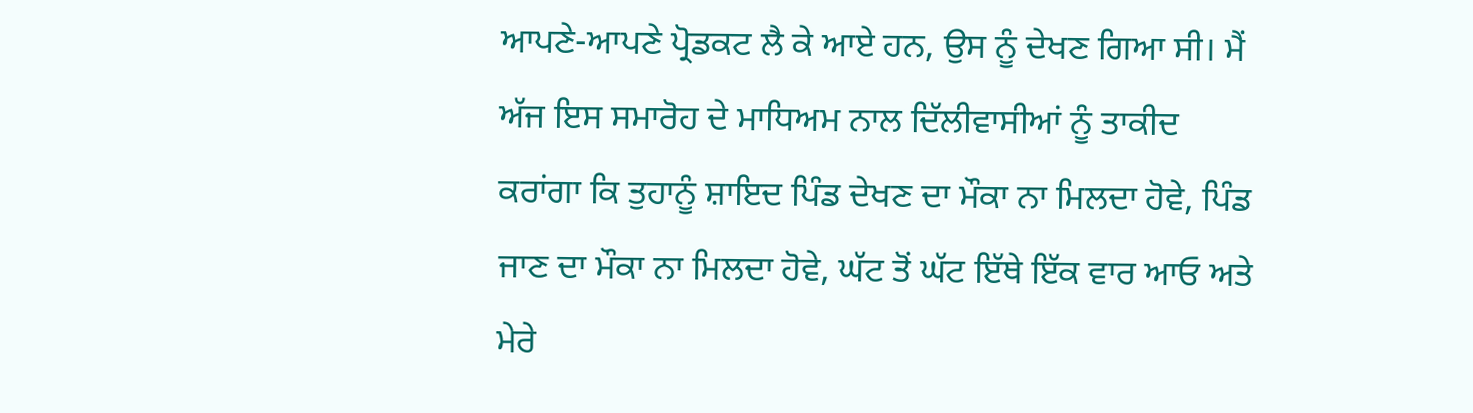ਆਪਣੇ-ਆਪਣੇ ਪ੍ਰੋਡਕਟ ਲੈ ਕੇ ਆਏ ਹਨ, ਉਸ ਨੂੰ ਦੇਖਣ ਗਿਆ ਸੀ। ਮੈਂ ਅੱਜ ਇਸ ਸਮਾਰੋਹ ਦੇ ਮਾਧਿਅਮ ਨਾਲ ਦਿੱਲੀਵਾਸੀਆਂ ਨੂੰ ਤਾਕੀਦ ਕਰਾਂਗਾ ਕਿ ਤੁਹਾਨੂੰ ਸ਼ਾਇਦ ਪਿੰਡ ਦੇਖਣ ਦਾ ਮੌਕਾ ਨਾ ਮਿਲਦਾ ਹੋਵੇ, ਪਿੰਡ ਜਾਣ ਦਾ ਮੌਕਾ ਨਾ ਮਿਲਦਾ ਹੋਵੇ, ਘੱਟ ਤੋਂ ਘੱਟ ਇੱਥੇ ਇੱਕ ਵਾਰ ਆਓ ਅਤੇ ਮੇਰੇ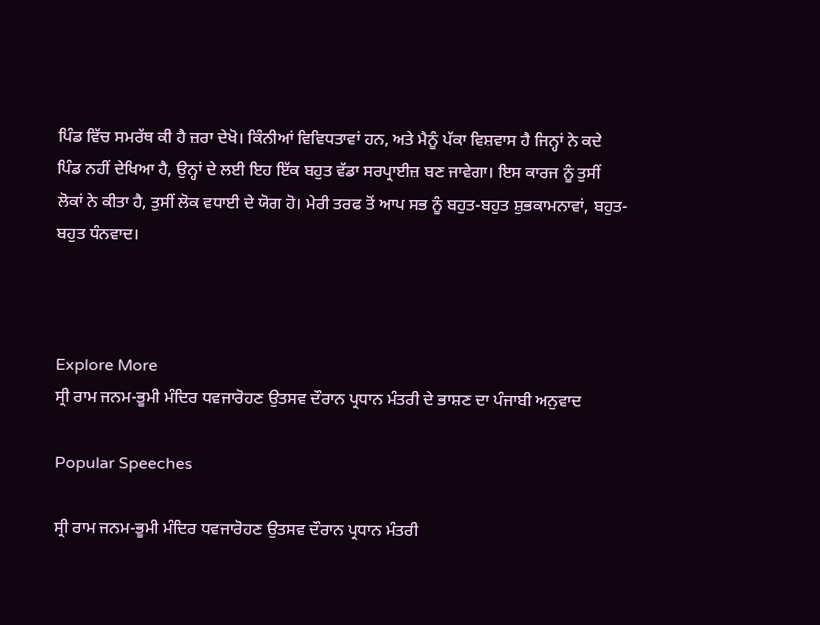ਪਿੰਡ ਵਿੱਚ ਸਮਰੱਥ ਕੀ ਹੈ ਜ਼ਰਾ ਦੇਖੋ। ਕਿੰਨੀਆਂ ਵਿਵਿਧਤਾਵਾਂ ਹਨ, ਅਤੇ ਮੈਨੂੰ ਪੱਕਾ ਵਿਸ਼ਵਾਸ ਹੈ ਜਿਨ੍ਹਾਂ ਨੇ ਕਦੇ ਪਿੰਡ ਨਹੀਂ ਦੇਖਿਆ ਹੈ, ਉਨ੍ਹਾਂ ਦੇ ਲਈ ਇਹ ਇੱਕ ਬਹੁਤ ਵੱਡਾ ਸਰਪ੍ਰਾਈਜ਼ ਬਣ ਜਾਵੇਗਾ। ਇਸ ਕਾਰਜ ਨੂੰ ਤੁਸੀਂ ਲੋਕਾਂ ਨੇ ਕੀਤਾ ਹੈ, ਤੁਸੀਂ ਲੋਕ ਵਧਾਈ ਦੇ ਯੋਗ ਹੋ। ਮੇਰੀ ਤਰਫ ਤੋਂ ਆਪ ਸਭ ਨੂੰ ਬਹੁਤ-ਬਹੁਤ ਸ਼ੁਭਕਾਮਨਾਵਾਂ, ਬਹੁਤ-ਬਹੁਤ ਧੰਨਵਾਦ।



Explore More
ਸ੍ਰੀ ਰਾਮ ਜਨਮ-ਭੂਮੀ ਮੰਦਿਰ ਧਵਜਾਰੋਹਣ ਉਤਸਵ ਦੌਰਾਨ ਪ੍ਰਧਾਨ ਮੰਤਰੀ ਦੇ ਭਾਸ਼ਣ ਦਾ ਪੰਜਾਬੀ ਅਨੁਵਾਦ

Popular Speeches

ਸ੍ਰੀ ਰਾਮ ਜਨਮ-ਭੂਮੀ ਮੰਦਿਰ ਧਵਜਾਰੋਹਣ ਉਤਸਵ ਦੌਰਾਨ ਪ੍ਰਧਾਨ ਮੰਤਰੀ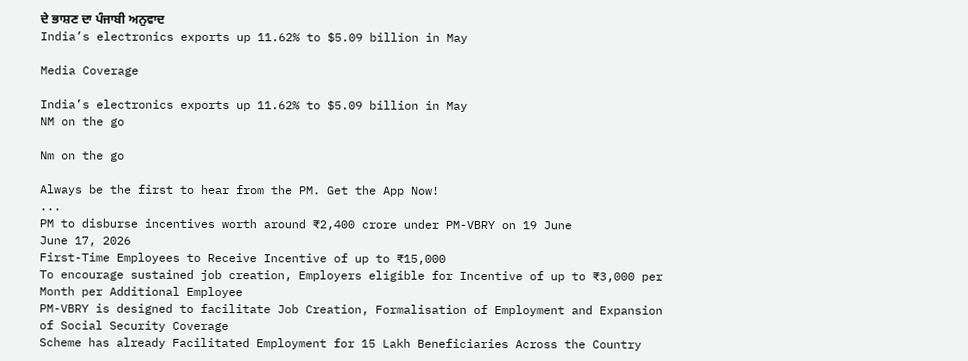ਦੇ ਭਾਸ਼ਣ ਦਾ ਪੰਜਾਬੀ ਅਨੁਵਾਦ
India’s electronics exports up 11.62% to $5.09 billion in May

Media Coverage

India’s electronics exports up 11.62% to $5.09 billion in May
NM on the go

Nm on the go

Always be the first to hear from the PM. Get the App Now!
...
PM to disburse incentives worth around ₹2,400 crore under PM-VBRY on 19 June
June 17, 2026
First-Time Employees to Receive Incentive of up to ₹15,000
To encourage sustained job creation, Employers eligible for Incentive of up to ₹3,000 per Month per Additional Employee
PM-VBRY is designed to facilitate Job Creation, Formalisation of Employment and Expansion of Social Security Coverage
Scheme has already Facilitated Employment for 15 Lakh Beneficiaries Across the Country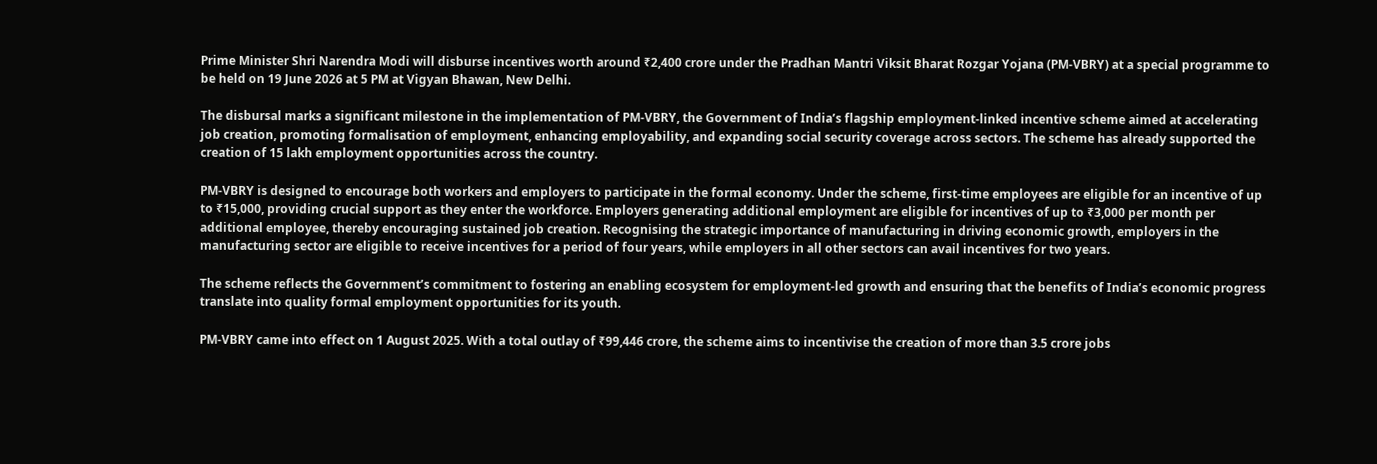Prime Minister Shri Narendra Modi will disburse incentives worth around ₹2,400 crore under the Pradhan Mantri Viksit Bharat Rozgar Yojana (PM-VBRY) at a special programme to be held on 19 June 2026 at 5 PM at Vigyan Bhawan, New Delhi.

The disbursal marks a significant milestone in the implementation of PM-VBRY, the Government of India’s flagship employment-linked incentive scheme aimed at accelerating job creation, promoting formalisation of employment, enhancing employability, and expanding social security coverage across sectors. The scheme has already supported the creation of 15 lakh employment opportunities across the country.

PM-VBRY is designed to encourage both workers and employers to participate in the formal economy. Under the scheme, first-time employees are eligible for an incentive of up to ₹15,000, providing crucial support as they enter the workforce. Employers generating additional employment are eligible for incentives of up to ₹3,000 per month per additional employee, thereby encouraging sustained job creation. Recognising the strategic importance of manufacturing in driving economic growth, employers in the manufacturing sector are eligible to receive incentives for a period of four years, while employers in all other sectors can avail incentives for two years.

The scheme reflects the Government’s commitment to fostering an enabling ecosystem for employment-led growth and ensuring that the benefits of India’s economic progress translate into quality formal employment opportunities for its youth.

PM-VBRY came into effect on 1 August 2025. With a total outlay of ₹99,446 crore, the scheme aims to incentivise the creation of more than 3.5 crore jobs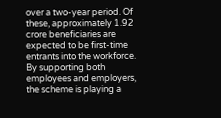over a two-year period. Of these, approximately 1.92 crore beneficiaries are expected to be first-time entrants into the workforce. By supporting both employees and employers, the scheme is playing a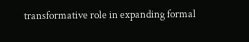transformative role in expanding formal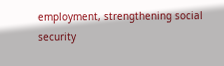employment, strengthening social security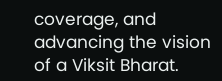coverage, and advancing the vision of a Viksit Bharat.